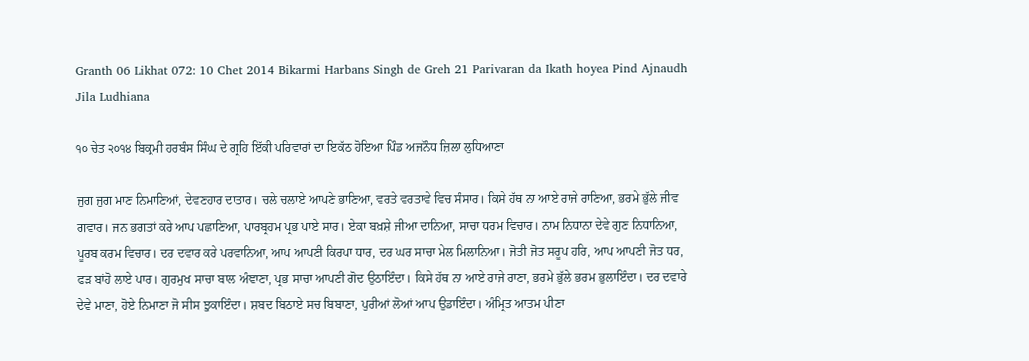Granth 06 Likhat 072: 10 Chet 2014 Bikarmi Harbans Singh de Greh 21 Parivaran da Ikath hoyea Pind Ajnaudh Jila Ludhiana

੧੦ ਚੇਤ ੨੦੧੪ ਬਿਕ੍ਰਮੀ ਹਰਬੰਸ ਸਿੰਘ ਦੇ ਗ੍ਰਹਿ ਇੱਕੀ ਪਰਿਵਾਰਾਂ ਦਾ ਇਕੱਠ ਹੋਇਆ ਪਿੰਡ ਅਜਨੌਧ ਜ਼ਿਲਾ ਲੁਧਿਆਣਾ

ਜੁਗ ਜੁਗ ਮਾਣ ਨਿਮਾਣਿਆਂ, ਦੇਵਣਹਾਰ ਦਾਤਾਰ। ਚਲੇ ਚਲਾਏ ਆਪਣੇ ਭਾਣਿਆ, ਵਰਤੇ ਵਰਤਾਵੇ ਵਿਚ ਸੰਸਾਰ। ਕਿਸੇ ਹੱਥ ਨਾ ਆਏ ਰਾਜੇ ਰਾਣਿਆ, ਭਰਮੇ ਭੁੱਲੇ ਜੀਵ ਗਵਾਰ। ਜਨ ਭਗਤਾਂ ਕਰੇ ਆਪ ਪਛਾਣਿਆ, ਪਾਰਬ੍ਰਹਮ ਪ੍ਰਭ ਪਾਏ ਸਾਰ। ਏਕਾ ਬਖ਼ਸ਼ੇ ਜੀਆ ਦਾਨਿਆ, ਸਾਚਾ ਧਰਮ ਵਿਚਾਰ। ਨਾਮ ਨਿਧਾਨਾ ਦੇਵੇ ਗੁਣ ਨਿਧਾਨਿਆ, ਪੂਰਬ ਕਰਮ ਵਿਚਾਰ। ਦਰ ਦਵਾਰ ਕਰੇ ਪਰਵਾਨਿਆ, ਆਪ ਆਪਣੀ ਕਿਰਪਾ ਧਾਰ, ਦਰ ਘਰ ਸਾਚਾ ਮੇਲ ਮਿਲਾਨਿਆ। ਜੋਤੀ ਜੋਤ ਸਰੂਪ ਹਰਿ, ਆਪ ਆਪਣੀ ਜੋਤ ਧਰ, ਫੜ ਬਾਂਹੋ ਲਾਏ ਪਾਰ। ਗੁਰਮੁਖ ਸਾਚਾ ਬਾਲ ਅੰਞਾਣਾ, ਪ੍ਰਭ ਸਾਚਾ ਆਪਣੀ ਗੋਦ ਉਠਾਇੰਦਾ। ਕਿਸੇ ਹੱਥ ਨਾ ਆਏ ਰਾਜੇ ਰਾਣਾ, ਭਰਮੇ ਭੁੱਲੇ ਭਰਮ ਭੁਲਾਇੰਦਾ। ਦਰ ਦਵਾਰੇ ਦੇਵੇ ਮਾਣਾ, ਹੋਏ ਨਿਮਾਣਾ ਜੋ ਸੀਸ ਝੁਕਾਇੰਦਾ। ਸ਼ਬਦ ਬਿਠਾਏ ਸਚ ਬਿਬਾਣਾ, ਪੁਰੀਆਂ ਲੋਆਂ ਆਪ ਉਡਾਇੰਦਾ। ਅੰਮ੍ਰਿਤ ਆਤਮ ਪੀਣਾ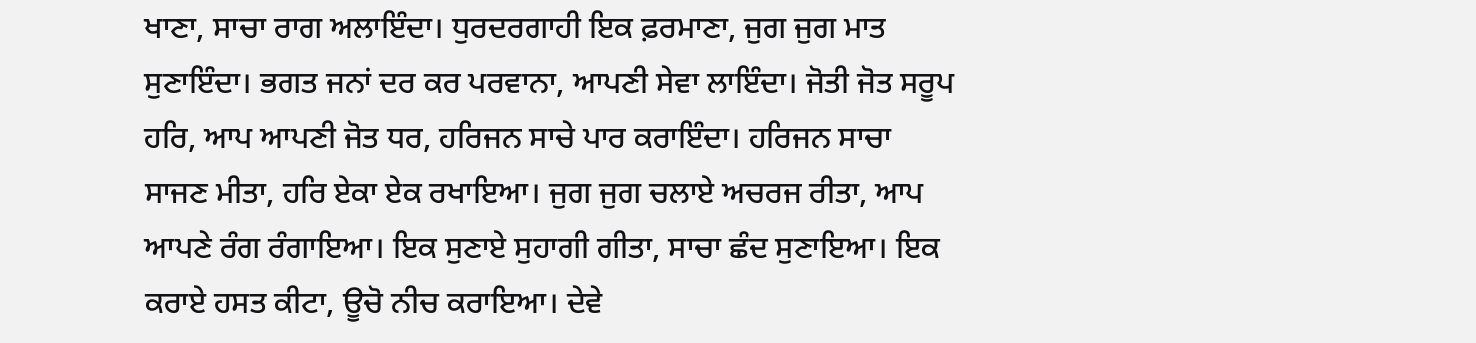ਖਾਣਾ, ਸਾਚਾ ਰਾਗ ਅਲਾਇੰਦਾ। ਧੁਰਦਰਗਾਹੀ ਇਕ ਫ਼ਰਮਾਣਾ, ਜੁਗ ਜੁਗ ਮਾਤ ਸੁਣਾਇੰਦਾ। ਭਗਤ ਜਨਾਂ ਦਰ ਕਰ ਪਰਵਾਨਾ, ਆਪਣੀ ਸੇਵਾ ਲਾਇੰਦਾ। ਜੋਤੀ ਜੋਤ ਸਰੂਪ ਹਰਿ, ਆਪ ਆਪਣੀ ਜੋਤ ਧਰ, ਹਰਿਜਨ ਸਾਚੇ ਪਾਰ ਕਰਾਇੰਦਾ। ਹਰਿਜਨ ਸਾਚਾ ਸਾਜਣ ਮੀਤਾ, ਹਰਿ ਏਕਾ ਏਕ ਰਖਾਇਆ। ਜੁਗ ਜੁਗ ਚਲਾਏ ਅਚਰਜ ਰੀਤਾ, ਆਪ ਆਪਣੇ ਰੰਗ ਰੰਗਾਇਆ। ਇਕ ਸੁਣਾਏ ਸੁਹਾਗੀ ਗੀਤਾ, ਸਾਚਾ ਛੰਦ ਸੁਣਾਇਆ। ਇਕ ਕਰਾਏ ਹਸਤ ਕੀਟਾ, ਊਚੋ ਨੀਚ ਕਰਾਇਆ। ਦੇਵੇ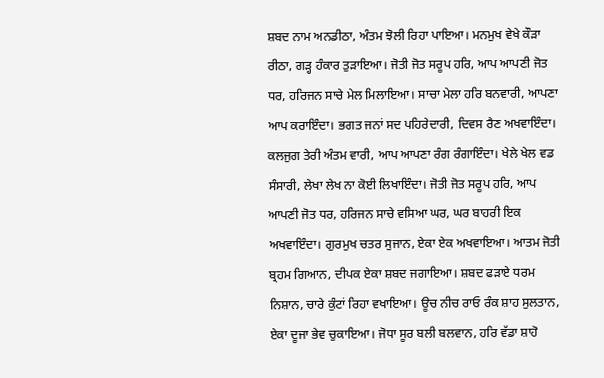ਸ਼ਬਦ ਨਾਮ ਅਨਡੀਠਾ, ਅੰਤਮ ਝੋਲੀ ਰਿਹਾ ਪਾਇਆ। ਮਨਮੁਖ ਵੇਖੇ ਕੌੜਾ ਰੀਠਾ, ਗੜ੍ਹ ਹੰਕਾਰ ਤੁੜਾਇਆ। ਜੋਤੀ ਜੋਤ ਸਰੂਪ ਹਰਿ, ਆਪ ਆਪਣੀ ਜੋਤ ਧਰ, ਹਰਿਜਨ ਸਾਚੇ ਮੇਲ ਮਿਲਾਇਆ। ਸਾਚਾ ਮੇਲਾ ਹਰਿ ਬਨਵਾਰੀ, ਆਪਣਾ ਆਪ ਕਰਾਇੰਦਾ। ਭਗਤ ਜਨਾਂ ਸਦ ਪਹਿਰੇਦਾਰੀ, ਦਿਵਸ ਰੈਣ ਅਖਵਾਇੰਦਾ। ਕਲਜੁਗ ਤੇਰੀ ਅੰਤਮ ਵਾਰੀ, ਆਪ ਆਪਣਾ ਰੰਗ ਰੰਗਾਇੰਦਾ। ਖੇਲੇ ਖੇਲ ਵਡ ਸੰਸਾਰੀ, ਲੇਖਾ ਲੇਖ ਨਾ ਕੋਈ ਲਿਖਾਇੰਦਾ। ਜੋਤੀ ਜੋਤ ਸਰੂਪ ਹਰਿ, ਆਪ ਆਪਣੀ ਜੋਤ ਧਰ, ਹਰਿਜਨ ਸਾਚੇ ਵਸਿਆ ਘਰ, ਘਰ ਬਾਹਰੀ ਇਕ ਅਖਵਾਇੰਦਾ। ਗੁਰਮੁਖ ਚਤਰ ਸੁਜਾਨ, ਏਕਾ ਏਕ ਅਖਵਾਇਆ। ਆਤਮ ਜੋਤੀ ਬ੍ਰਹਮ ਗਿਆਨ, ਦੀਪਕ ਏਕਾ ਸ਼ਬਦ ਜਗਾਇਆ। ਸ਼ਬਦ ਫੜਾਏ ਧਰਮ ਨਿਸ਼ਾਨ, ਚਾਰੇ ਕੁੰਟਾਂ ਰਿਹਾ ਵਖਾਇਆ। ਊਚ ਨੀਚ ਰਾਓ ਰੰਕ ਸ਼ਾਹ ਸੁਲਤਾਨ, ਏਕਾ ਦੂਜਾ ਭੇਵ ਚੁਕਾਇਆ। ਜੋਧਾ ਸੂਰ ਬਲੀ ਬਲਵਾਨ, ਹਰਿ ਵੱਡਾ ਸ਼ਾਹੋ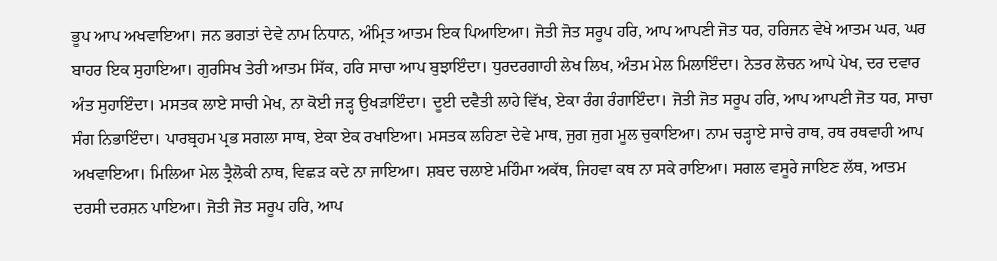ਭੂਪ ਆਪ ਅਖਵਾਇਆ। ਜਨ ਭਗਤਾਂ ਦੇਵੇ ਨਾਮ ਨਿਧਾਨ, ਅੰਮ੍ਰਿਤ ਆਤਮ ਇਕ ਪਿਆਇਆ। ਜੋਤੀ ਜੋਤ ਸਰੂਪ ਹਰਿ, ਆਪ ਆਪਣੀ ਜੋਤ ਧਰ, ਹਰਿਜਨ ਵੇਖੇ ਆਤਮ ਘਰ, ਘਰ ਬਾਹਰ ਇਕ ਸੁਹਾਇਆ। ਗੁਰਸਿਖ ਤੇਰੀ ਆਤਮ ਸਿੱਕ, ਹਰਿ ਸਾਚਾ ਆਪ ਬੁਝਾਇੰਦਾ। ਧੁਰਦਰਗਾਹੀ ਲੇਖ ਲਿਖ, ਅੰਤਮ ਮੇਲ ਮਿਲਾਇੰਦਾ। ਨੇਤਰ ਲੋਚਨ ਆਪੇ ਪੇਖ, ਦਰ ਦਵਾਰ ਅੰਤ ਸੁਹਾਇੰਦਾ। ਮਸਤਕ ਲਾਏ ਸਾਚੀ ਮੇਖ, ਨਾ ਕੋਈ ਜੜ੍ਹ ਉਖੜਾਇੰਦਾ। ਦੂਈ ਦਵੈਤੀ ਲਾਹੇ ਵਿੱਖ, ਏਕਾ ਰੰਗ ਰੰਗਾਇੰਦਾ। ਜੋਤੀ ਜੋਤ ਸਰੂਪ ਹਰਿ, ਆਪ ਆਪਣੀ ਜੋਤ ਧਰ, ਸਾਚਾ ਸੰਗ ਨਿਭਾਇੰਦਾ। ਪਾਰਬ੍ਰਹਮ ਪ੍ਰਭ ਸਗਲਾ ਸਾਥ, ਏਕਾ ਏਕ ਰਖਾਇਆ। ਮਸਤਕ ਲਹਿਣਾ ਦੇਵੇ ਮਾਥ, ਜੁਗ ਜੁਗ ਮੂਲ ਚੁਕਾਇਆ। ਨਾਮ ਚੜ੍ਹਾਏ ਸਾਚੇ ਰਾਥ, ਰਥ ਰਥਵਾਹੀ ਆਪ ਅਖਵਾਇਆ। ਮਿਲਿਆ ਮੇਲ ਤ੍ਰੈਲੋਕੀ ਨਾਥ, ਵਿਛੜ ਕਦੇ ਨਾ ਜਾਇਆ। ਸ਼ਬਦ ਚਲਾਏ ਮਹਿੰਮਾ ਅਕੱਥ, ਜਿਹਵਾ ਕਥ ਨਾ ਸਕੇ ਰਾਇਆ। ਸਗਲ ਵਸੂਰੇ ਜਾਇਣ ਲੱਥ, ਆਤਮ ਦਰਸੀ ਦਰਸ਼ਨ ਪਾਇਆ। ਜੋਤੀ ਜੋਤ ਸਰੂਪ ਹਰਿ, ਆਪ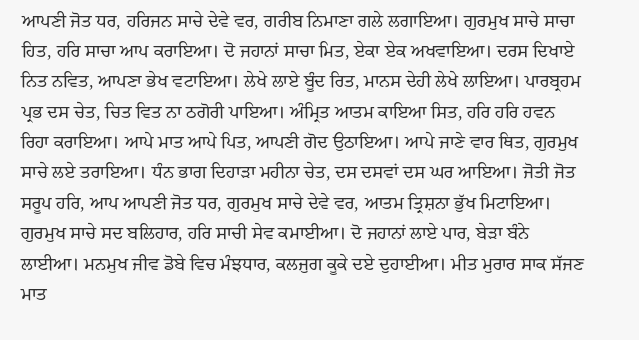ਆਪਣੀ ਜੋਤ ਧਰ, ਹਰਿਜਨ ਸਾਚੇ ਦੇਵੇ ਵਰ, ਗਰੀਬ ਨਿਮਾਣਾ ਗਲੇ ਲਗਾਇਆ। ਗੁਰਮੁਖ ਸਾਚੇ ਸਾਚਾ ਹਿਤ, ਹਰਿ ਸਾਚਾ ਆਪ ਕਰਾਇਆ। ਦੋ ਜਹਾਨਾਂ ਸਾਚਾ ਮਿਤ, ਏਕਾ ਏਕ ਅਖਵਾਇਆ। ਦਰਸ ਦਿਖਾਏ ਨਿਤ ਨਵਿਤ, ਆਪਣਾ ਭੇਖ ਵਟਾਇਆ। ਲੇਖੇ ਲਾਏ ਬੂੰਦ ਰਿਤ, ਮਾਨਸ ਦੇਹੀ ਲੇਖੇ ਲਾਇਆ। ਪਾਰਬ੍ਰਹਮ ਪ੍ਰਭ ਦਸ ਚੇਤ, ਚਿਤ ਵਿਤ ਨਾ ਠਗੋਰੀ ਪਾਇਆ। ਅੰਮ੍ਰਿਤ ਆਤਮ ਕਾਇਆ ਸਿਤ, ਹਰਿ ਹਰਿ ਹਵਨ ਰਿਹਾ ਕਰਾਇਆ। ਆਪੇ ਮਾਤ ਆਪੇ ਪਿਤ, ਆਪਣੀ ਗੋਦ ਉਠਾਇਆ। ਆਪੇ ਜਾਣੇ ਵਾਰ ਥਿਤ, ਗੁਰਮੁਖ ਸਾਚੇ ਲਏ ਤਰਾਇਆ। ਧੰਨ ਭਾਗ ਦਿਹਾੜਾ ਮਹੀਨਾ ਚੇਤ, ਦਸ ਦਸਵਾਂ ਦਸ ਘਰ ਆਇਆ। ਜੋਤੀ ਜੋਤ ਸਰੂਪ ਹਰਿ, ਆਪ ਆਪਣੀ ਜੋਤ ਧਰ, ਗੁਰਮੁਖ ਸਾਚੇ ਦੇਵੇ ਵਰ, ਆਤਮ ਤ੍ਰਿਸ਼ਨਾ ਭੁੱਖ ਮਿਟਾਇਆ। ਗੁਰਮੁਖ ਸਾਚੇ ਸਦ ਬਲਿਹਾਰ, ਹਰਿ ਸਾਚੀ ਸੇਵ ਕਮਾਈਆ। ਦੋ ਜਹਾਨਾਂ ਲਾਏ ਪਾਰ, ਬੇੜਾ ਬੰਨੇ ਲਾਈਆ। ਮਨਮੁਖ ਜੀਵ ਡੋਬੇ ਵਿਚ ਮੰਝਧਾਰ, ਕਲਜੁਗ ਕੂਕੇ ਦਏ ਦੁਹਾਈਆ। ਮੀਤ ਮੁਰਾਰ ਸਾਕ ਸੱਜਣ ਮਾਤ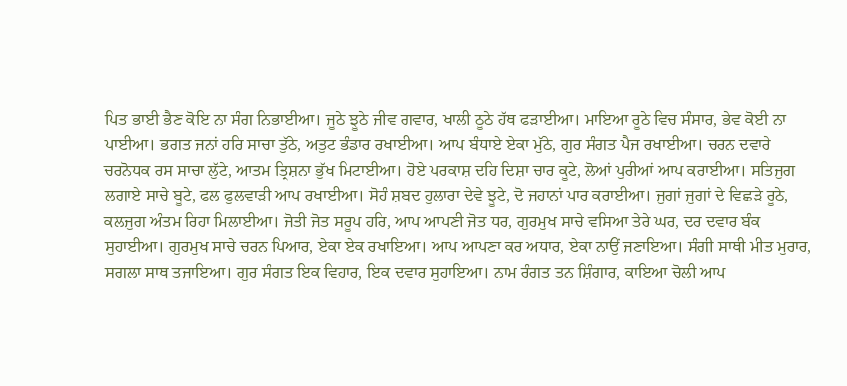ਪਿਤ ਭਾਈ ਭੈਣ ਕੋਇ ਨਾ ਸੰਗ ਨਿਭਾਈਆ। ਜੂਠੇ ਝੂਠੇ ਜੀਵ ਗਵਾਰ, ਖਾਲੀ ਠੂਠੇ ਹੱਥ ਫੜਾਈਆ। ਮਾਇਆ ਰੂਠੇ ਵਿਚ ਸੰਸਾਰ, ਭੇਵ ਕੋਈ ਨਾ ਪਾਈਆ। ਭਗਤ ਜਨਾਂ ਹਰਿ ਸਾਚਾ ਤੁੱਠੇ, ਅਤੁਟ ਭੰਡਾਰ ਰਖਾਈਆ। ਆਪ ਬੰਧਾਏ ਏਕਾ ਮੁੱਠੇ, ਗੁਰ ਸੰਗਤ ਪੈਜ ਰਖਾਈਆ। ਚਰਨ ਦਵਾਰੇ ਚਰਨੋਧਕ ਰਸ ਸਾਚਾ ਲੁੱਟੇ, ਆਤਮ ਤ੍ਰਿਸ਼ਨਾ ਭੁੱਖ ਮਿਟਾਈਆ। ਹੋਏ ਪਰਕਾਸ਼ ਦਹਿ ਦਿਸ਼ਾ ਚਾਰ ਕੂਟੇ, ਲੋਆਂ ਪੁਰੀਆਂ ਆਪ ਕਰਾਈਆ। ਸਤਿਜੁਗ ਲਗਾਏ ਸਾਚੇ ਬੂਟੇ, ਫਲ ਫੁਲਵਾੜੀ ਆਪ ਰਖਾਈਆ। ਸੋਹੰ ਸ਼ਬਦ ਹੁਲਾਰਾ ਦੇਵੇ ਝੂਟੇ, ਦੋ ਜਹਾਨਾਂ ਪਾਰ ਕਰਾਈਆ। ਜੁਗਾਂ ਜੁਗਾਂ ਦੇ ਵਿਛੜੇ ਰੂਠੇ, ਕਲਜੁਗ ਅੰਤਮ ਰਿਹਾ ਮਿਲਾਈਆ। ਜੋਤੀ ਜੋਤ ਸਰੂਪ ਹਰਿ, ਆਪ ਆਪਣੀ ਜੋਤ ਧਰ, ਗੁਰਮੁਖ ਸਾਚੇ ਵਸਿਆ ਤੇਰੇ ਘਰ, ਦਰ ਦਵਾਰ ਬੰਕ ਸੁਹਾਈਆ। ਗੁਰਮੁਖ ਸਾਚੇ ਚਰਨ ਪਿਆਰ, ਏਕਾ ਏਕ ਰਖਾਇਆ। ਆਪ ਆਪਣਾ ਕਰ ਅਧਾਰ, ਏਕਾ ਨਾਉਂ ਜਣਾਇਆ। ਸੰਗੀ ਸਾਥੀ ਮੀਤ ਮੁਰਾਰ, ਸਗਲਾ ਸਾਥ ਤਜਾਇਆ। ਗੁਰ ਸੰਗਤ ਇਕ ਵਿਹਾਰ, ਇਕ ਦਵਾਰ ਸੁਹਾਇਆ। ਨਾਮ ਰੰਗਤ ਤਨ ਸ਼ਿੰਗਾਰ, ਕਾਇਆ ਚੋਲੀ ਆਪ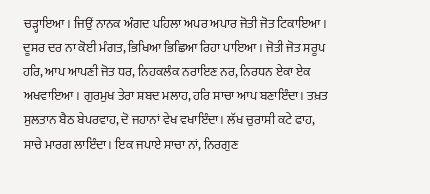ਚੜ੍ਹਾਇਆ। ਜਿਉਂ ਨਾਨਕ ਅੰਗਦ ਪਹਿਲਾ ਅਪਰ ਅਪਾਰ ਜੋਤੀ ਜੋਤ ਟਿਕਾਇਆ। ਦੂਸਰ ਦਰ ਨਾ ਕੋਈ ਮੰਗਤ, ਭਿਖਿਆ ਭਿਛਿਆ ਰਿਹਾ ਪਾਇਆ। ਜੋਤੀ ਜੋਤ ਸਰੂਪ ਹਰਿ, ਆਪ ਆਪਣੀ ਜੋਤ ਧਰ, ਨਿਹਕਲੰਕ ਨਰਾਇਣ ਨਰ, ਨਿਰਧਨ ਏਕਾ ਏਕ ਅਖਵਾਇਆ। ਗੁਰਮੁਖ ਤੇਰਾ ਸ਼ਬਦ ਮਲਾਹ, ਹਰਿ ਸਾਚਾ ਆਪ ਬਣਾਇੰਦਾ। ਤਖ਼ਤ ਸੁਲਤਾਨ ਬੈਠ ਬੇਪਰਵਾਹ, ਦੋ ਜਹਾਨਾਂ ਵੇਖ ਵਖਾਇੰਦਾ। ਲੱਖ ਚੁਰਾਸੀ ਕਟੇ ਫਾਹ, ਸਾਚੇ ਮਾਰਗ ਲਾਇੰਦਾ। ਇਕ ਜਪਾਏ ਸਾਚਾ ਨਾਂ, ਨਿਰਗੁਣ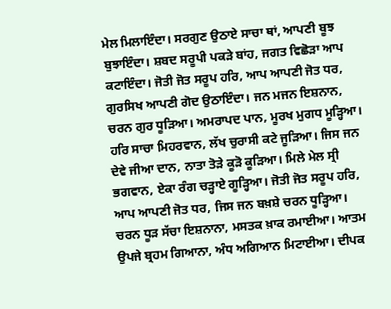ਮੇਲ ਮਿਲਾਇੰਦਾ। ਸਰਗੁਣ ਉਠਾਏ ਸਾਚਾ ਥਾਂ, ਆਪਣੀ ਬੂਝ ਬੁਝਾਇੰਦਾ। ਸ਼ਬਦ ਸਰੂਪੀ ਪਕੜੇ ਬਾਂਹ, ਜਗਤ ਵਿਛੋੜਾ ਆਪ ਕਟਾਇੰਦਾ। ਜੋਤੀ ਜੋਤ ਸਰੂਪ ਹਰਿ, ਆਪ ਆਪਣੀ ਜੋਤ ਧਰ, ਗੁਰਸਿਖ ਆਪਣੀ ਗੋਦ ਉਠਾਇੰਦਾ। ਜਨ ਮਜਨ ਇਸ਼ਨਾਨ, ਚਰਨ ਗੁਰ ਧੂੜਿਆ। ਅਮਰਾਪਦ ਪਾਨ, ਮੂਰਖ ਮੁਗਧ ਮੂੜ੍ਹਿਆ। ਹਰਿ ਸਾਚਾ ਮਿਹਰਵਾਨ, ਲੱਖ ਚੁਰਾਸੀ ਕਟੇ ਜੂੜਿਆ। ਜਿਸ ਜਨ ਦੇਵੇ ਜੀਆ ਦਾਨ, ਨਾਤਾ ਤੋੜੇ ਕੂੜੋ ਕੂੜਿਆ। ਮਿਲੇ ਮੇਲ ਸ੍ਰੀ ਭਗਵਾਨ, ਏਕਾ ਰੰਗ ਚੜ੍ਹਾਏ ਗੂੜ੍ਹਿਆ। ਜੋਤੀ ਜੋਤ ਸਰੂਪ ਹਰਿ, ਆਪ ਆਪਣੀ ਜੋਤ ਧਰ, ਜਿਸ ਜਨ ਬਖ਼ਸ਼ੇ ਚਰਨ ਧੂੜ੍ਹਿਆ। ਚਰਨ ਧੂੜ ਸੱਚਾ ਇਸ਼ਨਾਨਾ, ਮਸਤਕ ਖ਼ਾਕ ਰਮਾਈਆ। ਆਤਮ ਉਪਜੇ ਬ੍ਰਹਮ ਗਿਆਨਾ, ਅੰਧ ਅਗਿਆਨ ਮਿਟਾਈਆ। ਦੀਪਕ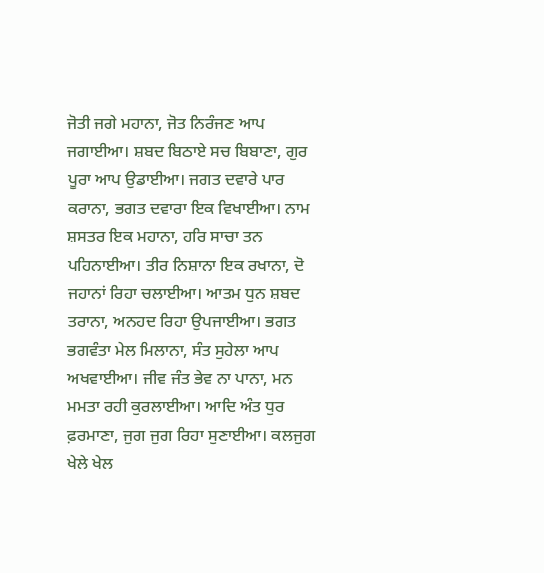ਜੋਤੀ ਜਗੇ ਮਹਾਨਾ, ਜੋਤ ਨਿਰੰਜਣ ਆਪ ਜਗਾਈਆ। ਸ਼ਬਦ ਬਿਠਾਏ ਸਚ ਬਿਬਾਣਾ, ਗੁਰ ਪੂਰਾ ਆਪ ਉਡਾਈਆ। ਜਗਤ ਦਵਾਰੇ ਪਾਰ ਕਰਾਨਾ, ਭਗਤ ਦਵਾਰਾ ਇਕ ਵਿਖਾਈਆ। ਨਾਮ ਸ਼ਸਤਰ ਇਕ ਮਹਾਨਾ, ਹਰਿ ਸਾਚਾ ਤਨ ਪਹਿਨਾਈਆ। ਤੀਰ ਨਿਸ਼ਾਨਾ ਇਕ ਰਖਾਨਾ, ਦੋ ਜਹਾਨਾਂ ਰਿਹਾ ਚਲਾਈਆ। ਆਤਮ ਧੁਨ ਸ਼ਬਦ ਤਰਾਨਾ, ਅਨਹਦ ਰਿਹਾ ਉਪਜਾਈਆ। ਭਗਤ ਭਗਵੰਤਾ ਮੇਲ ਮਿਲਾਨਾ, ਸੰਤ ਸੁਹੇਲਾ ਆਪ ਅਖਵਾਈਆ। ਜੀਵ ਜੰਤ ਭੇਵ ਨਾ ਪਾਨਾ, ਮਨ ਮਮਤਾ ਰਹੀ ਕੁਰਲਾਈਆ। ਆਦਿ ਅੰਤ ਧੁਰ ਫ਼ਰਮਾਣਾ, ਜੁਗ ਜੁਗ ਰਿਹਾ ਸੁਣਾਈਆ। ਕਲਜੁਗ ਖੇਲੇ ਖੇਲ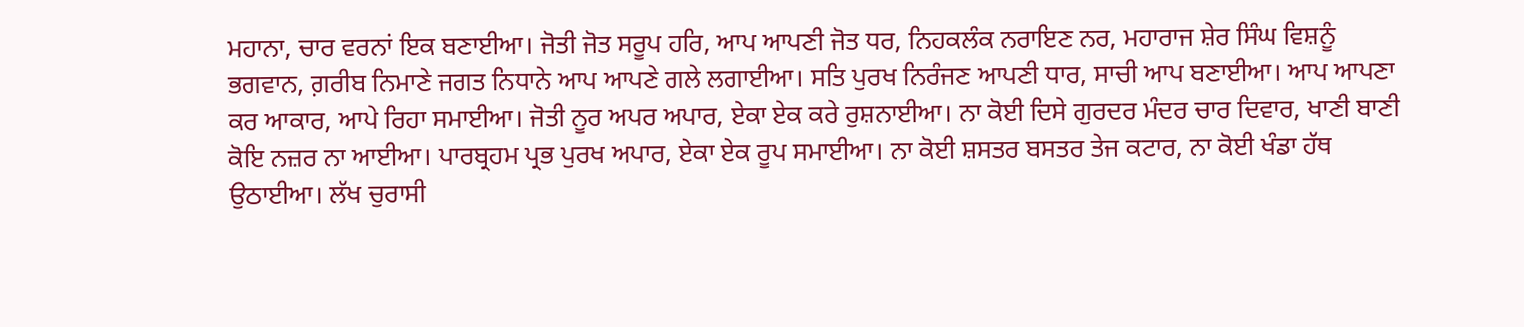ਮਹਾਨਾ, ਚਾਰ ਵਰਨਾਂ ਇਕ ਬਣਾਈਆ। ਜੋਤੀ ਜੋਤ ਸਰੂਪ ਹਰਿ, ਆਪ ਆਪਣੀ ਜੋਤ ਧਰ, ਨਿਹਕਲੰਕ ਨਰਾਇਣ ਨਰ, ਮਹਾਰਾਜ ਸ਼ੇਰ ਸਿੰਘ ਵਿਸ਼ਨੂੰ ਭਗਵਾਨ, ਗ਼ਰੀਬ ਨਿਮਾਣੇ ਜਗਤ ਨਿਧਾਨੇ ਆਪ ਆਪਣੇ ਗਲੇ ਲਗਾਈਆ। ਸਤਿ ਪੁਰਖ ਨਿਰੰਜਣ ਆਪਣੀ ਧਾਰ, ਸਾਚੀ ਆਪ ਬਣਾਈਆ। ਆਪ ਆਪਣਾ ਕਰ ਆਕਾਰ, ਆਪੇ ਰਿਹਾ ਸਮਾਈਆ। ਜੋਤੀ ਨੂਰ ਅਪਰ ਅਪਾਰ, ਏਕਾ ਏਕ ਕਰੇ ਰੁਸ਼ਨਾਈਆ। ਨਾ ਕੋਈ ਦਿਸੇ ਗੁਰਦਰ ਮੰਦਰ ਚਾਰ ਦਿਵਾਰ, ਖਾਣੀ ਬਾਣੀ ਕੋਇ ਨਜ਼ਰ ਨਾ ਆਈਆ। ਪਾਰਬ੍ਰਹਮ ਪ੍ਰਭ ਪੁਰਖ ਅਪਾਰ, ਏਕਾ ਏਕ ਰੂਪ ਸਮਾਈਆ। ਨਾ ਕੋਈ ਸ਼ਸਤਰ ਬਸਤਰ ਤੇਜ ਕਟਾਰ, ਨਾ ਕੋਈ ਖੰਡਾ ਹੱਥ ਉਠਾਈਆ। ਲੱਖ ਚੁਰਾਸੀ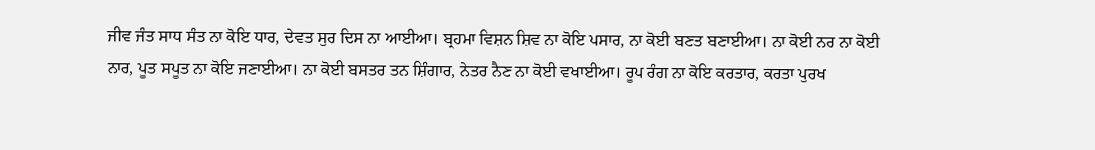ਜੀਵ ਜੰਤ ਸਾਧ ਸੰਤ ਨਾ ਕੋਇ ਧਾਰ, ਦੇਵਤ ਸੁਰ ਦਿਸ ਨਾ ਆਈਆ। ਬ੍ਰਹਮਾ ਵਿਸ਼ਨ ਸ਼ਿਵ ਨਾ ਕੋਇ ਪਸਾਰ, ਨਾ ਕੋਈ ਬਣਤ ਬਣਾਈਆ। ਨਾ ਕੋਈ ਨਰ ਨਾ ਕੋਈ ਨਾਰ, ਪੂਤ ਸਪੂਤ ਨਾ ਕੋਇ ਜਣਾਈਆ। ਨਾ ਕੋਈ ਬਸਤਰ ਤਨ ਸ਼ਿੰਗਾਰ, ਨੇਤਰ ਨੈਣ ਨਾ ਕੋਈ ਵਖਾਈਆ। ਰੂਪ ਰੰਗ ਨਾ ਕੋਇ ਕਰਤਾਰ, ਕਰਤਾ ਪੁਰਖ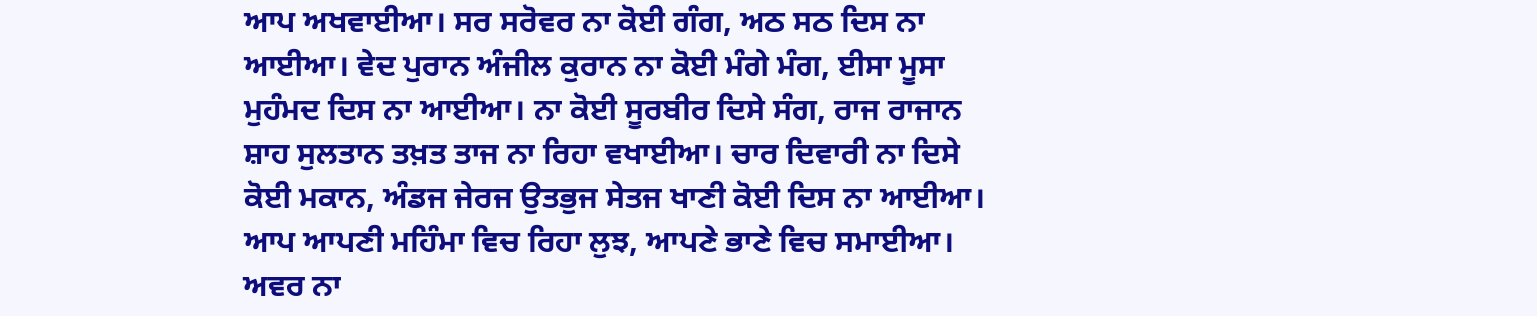ਆਪ ਅਖਵਾਈਆ। ਸਰ ਸਰੋਵਰ ਨਾ ਕੋਈ ਗੰਗ, ਅਠ ਸਠ ਦਿਸ ਨਾ ਆਈਆ। ਵੇਦ ਪੁਰਾਨ ਅੰਜੀਲ ਕੁਰਾਨ ਨਾ ਕੋਈ ਮੰਗੇ ਮੰਗ, ਈਸਾ ਮੂਸਾ ਮੁਹੰਮਦ ਦਿਸ ਨਾ ਆਈਆ। ਨਾ ਕੋਈ ਸੂਰਬੀਰ ਦਿਸੇ ਸੰਗ, ਰਾਜ ਰਾਜਾਨ ਸ਼ਾਹ ਸੁਲਤਾਨ ਤਖ਼ਤ ਤਾਜ ਨਾ ਰਿਹਾ ਵਖਾਈਆ। ਚਾਰ ਦਿਵਾਰੀ ਨਾ ਦਿਸੇ ਕੋਈ ਮਕਾਨ, ਅੰਡਜ ਜੇਰਜ ਉਤਭੁਜ ਸੇਤਜ ਖਾਣੀ ਕੋਈ ਦਿਸ ਨਾ ਆਈਆ। ਆਪ ਆਪਣੀ ਮਹਿੰਮਾ ਵਿਚ ਰਿਹਾ ਲੁਝ, ਆਪਣੇ ਭਾਣੇ ਵਿਚ ਸਮਾਈਆ। ਅਵਰ ਨਾ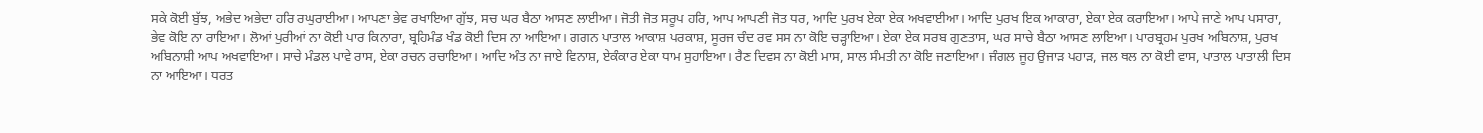ਸਕੇ ਕੋਈ ਬੁੱਝ, ਅਭੇਦ ਅਭੇਦਾ ਹਰਿ ਰਘੁਰਾਈਆ। ਆਪਣਾ ਭੇਵ ਰਖਾਇਆ ਗੁੱਝ, ਸਚ ਘਰ ਬੈਠਾ ਆਸਣ ਲਾਈਆ। ਜੋਤੀ ਜੋਤ ਸਰੂਪ ਹਰਿ, ਆਪ ਆਪਣੀ ਜੋਤ ਧਰ, ਆਦਿ ਪੁਰਖ ਏਕਾ ਏਕ ਅਖਵਾਈਆ। ਆਦਿ ਪੁਰਖ ਇਕ ਆਕਾਰਾ, ਏਕਾ ਏਕ ਕਰਾਇਆ। ਆਪੇ ਜਾਣੇ ਆਪ ਪਸਾਰਾ, ਭੇਵ ਕੋਇ ਨਾ ਰਾਇਆ। ਲੋਆਂ ਪੁਰੀਆਂ ਨਾ ਕੋਈ ਪਾਰ ਕਿਨਾਰਾ, ਬ੍ਰਹਿਮੰਡ ਖੰਡ ਕੋਈ ਦਿਸ ਨਾ ਆਇਆ। ਗਗਨ ਪਾਤਾਲ ਆਕਾਸ਼ ਪਰਕਾਸ਼, ਸੂਰਜ ਚੰਦ ਰਵ ਸਸ ਨਾ ਕੋਇ ਚੜ੍ਹਾਇਆ। ਏਕਾ ਏਕ ਸਰਬ ਗੁਣਤਾਸ, ਘਰ ਸਾਚੇ ਬੈਠਾ ਆਸਣ ਲਾਇਆ। ਪਾਰਬ੍ਰਹਮ ਪੁਰਖ ਅਬਿਨਾਸ਼, ਪੁਰਖ ਅਬਿਨਾਸ਼ੀ ਆਪ ਅਖਵਾਇਆ। ਸਾਚੇ ਮੰਡਲ ਪਾਵੇ ਰਾਸ, ਏਕਾ ਰਚਨ ਰਚਾਇਆ। ਆਦਿ ਅੰਤ ਨਾ ਜਾਏ ਵਿਨਾਸ਼, ਏਕੰਕਾਰ ਏਕਾ ਧਾਮ ਸੁਹਾਇਆ। ਰੈਣ ਦਿਵਸ ਨਾ ਕੋਈ ਮਾਸ, ਸਾਲ ਸੰਮਤੀ ਨਾ ਕੋਇ ਜਣਾਇਆ। ਜੰਗਲ ਜੂਹ ਉਜਾੜ ਪਹਾੜ, ਜਲ ਥਲ ਨਾ ਕੋਈ ਵਾਸ, ਪਾਤਾਲ ਪਾਤਾਲੀ ਦਿਸ ਨਾ ਆਇਆ। ਧਰਤ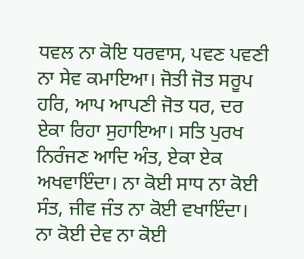ਧਵਲ ਨਾ ਕੋਇ ਧਰਵਾਸ, ਪਵਣ ਪਵਣੀ ਨਾ ਸੇਵ ਕਮਾਇਆ। ਜੋਤੀ ਜੋਤ ਸਰੂਪ ਹਰਿ, ਆਪ ਆਪਣੀ ਜੋਤ ਧਰ, ਦਰ ਏਕਾ ਰਿਹਾ ਸੁਹਾਇਆ। ਸਤਿ ਪੁਰਖ ਨਿਰੰਜਣ ਆਦਿ ਅੰਤ, ਏਕਾ ਏਕ ਅਖਵਾਇੰਦਾ। ਨਾ ਕੋਈ ਸਾਧ ਨਾ ਕੋਈ ਸੰਤ, ਜੀਵ ਜੰਤ ਨਾ ਕੋਈ ਵਖਾਇੰਦਾ। ਨਾ ਕੋਈ ਦੇਵ ਨਾ ਕੋਈ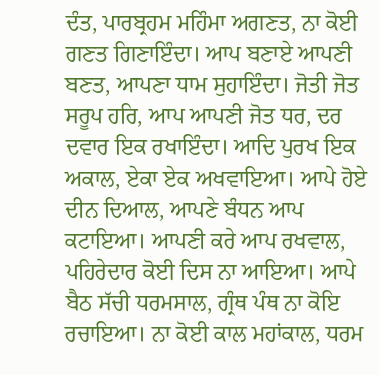ਦੰਤ, ਪਾਰਬ੍ਰਹਮ ਮਹਿੰਮਾ ਅਗਣਤ, ਨਾ ਕੋਈ ਗਣਤ ਗਿਣਾਇੰਦਾ। ਆਪ ਬਣਾਏ ਆਪਣੀ ਬਣਤ, ਆਪਣਾ ਧਾਮ ਸੁਹਾਇੰਦਾ। ਜੋਤੀ ਜੋਤ ਸਰੂਪ ਹਰਿ, ਆਪ ਆਪਣੀ ਜੋਤ ਧਰ, ਦਰ ਦਵਾਰ ਇਕ ਰਖਾਇੰਦਾ। ਆਦਿ ਪੁਰਖ ਇਕ ਅਕਾਲ, ਏਕਾ ਏਕ ਅਖਵਾਇਆ। ਆਪੇ ਹੋਏ ਦੀਨ ਦਿਆਲ, ਆਪਣੇ ਬੰਧਨ ਆਪ ਕਟਾਇਆ। ਆਪਣੀ ਕਰੇ ਆਪ ਰਖਵਾਲ, ਪਹਿਰੇਦਾਰ ਕੋਈ ਦਿਸ ਨਾ ਆਇਆ। ਆਪੇ ਬੈਠ ਸੱਚੀ ਧਰਮਸਾਲ, ਗ੍ਰੰਥ ਪੰਥ ਨਾ ਕੋਇ ਰਚਾਇਆ। ਨਾ ਕੋਈ ਕਾਲ ਮਹਾਂਕਾਲ, ਧਰਮ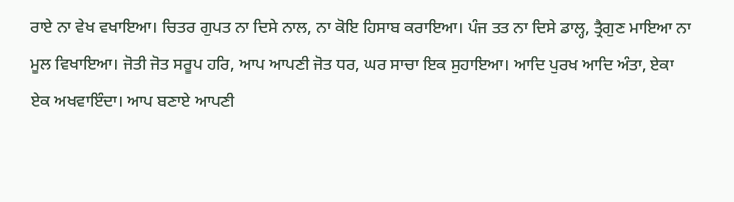ਰਾਏ ਨਾ ਵੇਖ ਵਖਾਇਆ। ਚਿਤਰ ਗੁਪਤ ਨਾ ਦਿਸੇ ਨਾਲ, ਨਾ ਕੋਇ ਹਿਸਾਬ ਕਰਾਇਆ। ਪੰਜ ਤਤ ਨਾ ਦਿਸੇ ਡਾਲ੍ਹ, ਤ੍ਰੈਗੁਣ ਮਾਇਆ ਨਾ ਮੂਲ ਵਿਖਾਇਆ। ਜੋਤੀ ਜੋਤ ਸਰੂਪ ਹਰਿ, ਆਪ ਆਪਣੀ ਜੋਤ ਧਰ, ਘਰ ਸਾਚਾ ਇਕ ਸੁਹਾਇਆ। ਆਦਿ ਪੁਰਖ ਆਦਿ ਅੰਤਾ, ਏਕਾ ਏਕ ਅਖਵਾਇੰਦਾ। ਆਪ ਬਣਾਏ ਆਪਣੀ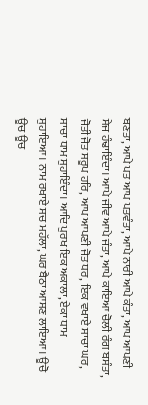ਬਣਤਾ, ਆਪੇ ਪਤ ਆਪ ਪਤਵੰਤਾ, ਆਪੇ ਨਾਰੀ ਆਪੇ ਕੰਤਾ, ਆਪ ਆਪਣੀ ਸੇਜ ਹੰਢਾਇੰਦਾ। ਆਪੇ ਜੀਵ ਆਪੇ ਜੰਤਾ, ਆਪੇ ਕਾਇਆ ਚੋਲੀ ਰੰਗ ਬਸੰਤਾ, ਜੋਤੀ ਜੋਤ ਸਰੂਪ ਹਰਿ, ਆਪ ਆਪਣੀ ਜੋਤ ਧਰ, ਇਕ ਵਖਾਏ ਸਾਚਾ ਘਰ, ਸਾਚਾ ਧਾਮ ਸੁਹਾਇੰਦਾ। ਆਦਿ ਪੁਰਖ ਇਕ ਅਕਾਲਾ, ਏਕਾ ਧਾਮ ਸੁਹਾਇਆ। ਨਾਮ ਰਖਾਏ ਸਚ ਮਹੱਲਾ, ਘਰ ਬੈਠਾ ਆਸਣ ਲਾਇਆ। ਊਚੋ ਊਚ ਊਚ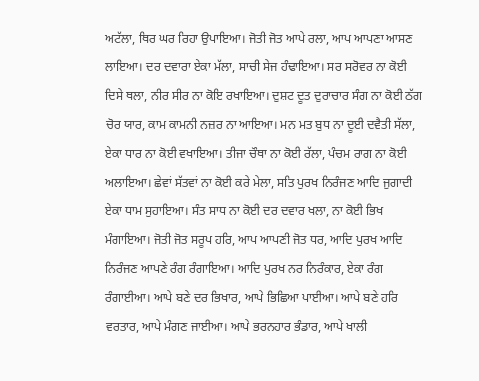ਅਟੱਲਾ, ਥਿਰ ਘਰ ਰਿਹਾ ਉਪਾਇਆ। ਜੋਤੀ ਜੋਤ ਆਪੇ ਰਲਾ, ਆਪ ਆਪਣਾ ਆਸਣ ਲਾਇਆ। ਦਰ ਦਵਾਰਾ ਏਕਾ ਮੱਲਾ, ਸਾਚੀ ਸੇਜ ਹੰਢਾਇਆ। ਸਰ ਸਰੋਵਰ ਨਾ ਕੋਈ ਦਿਸੇ ਥਲਾ, ਨੀਰ ਸੀਰ ਨਾ ਕੋਇ ਰਖਾਇਆ। ਦੁਸ਼ਟ ਦੂਤ ਦੁਰਾਚਾਰ ਸੰਗ ਨਾ ਕੋਈ ਠੱਗ ਚੋਰ ਯਾਰ, ਕਾਮ ਕਾਮਨੀ ਨਜ਼ਰ ਨਾ ਆਇਆ। ਮਨ ਮਤ ਬੁਧ ਨਾ ਦੂਈ ਦਵੈਤੀ ਸੱਲਾ, ਏਕਾ ਧਾਰ ਨਾ ਕੋਈ ਵਖਾਇਆ। ਤੀਜਾ ਚੌਥਾ ਨਾ ਕੋਈ ਰੱਲਾ, ਪੰਚਮ ਰਾਗ ਨਾ ਕੋਈ ਅਲਾਇਆ। ਛੇਵਾਂ ਸੱਤਵਾਂ ਨਾ ਕੋਈ ਕਰੇ ਮੇਲਾ, ਸਤਿ ਪੁਰਖ ਨਿਰੰਜਣ ਆਦਿ ਜੁਗਾਦੀ ਏਕਾ ਧਾਮ ਸੁਹਾਇਆ। ਸੰਤ ਸਾਧ ਨਾ ਕੋਈ ਦਰ ਦਵਾਰ ਖਲਾ, ਨਾ ਕੋਈ ਭਿਖ ਮੰਗਾਇਆ। ਜੋਤੀ ਜੋਤ ਸਰੂਪ ਹਰਿ, ਆਪ ਆਪਣੀ ਜੋਤ ਧਰ, ਆਦਿ ਪੁਰਖ ਆਦਿ ਨਿਰੰਜਣ ਆਪਣੇ ਰੰਗ ਰੰਗਾਇਆ। ਆਦਿ ਪੁਰਖ ਨਰ ਨਿਰੰਕਾਰ, ਏਕਾ ਰੰਗ ਰੰਗਾਈਆ। ਆਪੇ ਬਣੇ ਦਰ ਭਿਖਾਰ, ਆਪੇ ਭਿਛਿਆ ਪਾਈਆ। ਆਪੇ ਬਣੇ ਹਰਿ ਵਰਤਾਰ, ਆਪੇ ਮੰਗਣ ਜਾਈਆ। ਆਪੇ ਭਰਨਹਾਰ ਭੰਡਾਰ, ਆਪੇ ਖਾਲੀ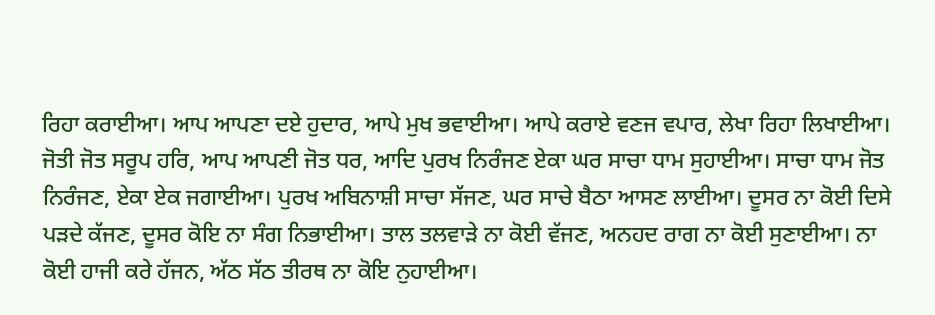ਰਿਹਾ ਕਰਾਈਆ। ਆਪ ਆਪਣਾ ਦਏ ਹੁਦਾਰ, ਆਪੇ ਮੁਖ ਭਵਾਈਆ। ਆਪੇ ਕਰਾਏ ਵਣਜ ਵਪਾਰ, ਲੇਖਾ ਰਿਹਾ ਲਿਖਾਈਆ। ਜੋਤੀ ਜੋਤ ਸਰੂਪ ਹਰਿ, ਆਪ ਆਪਣੀ ਜੋਤ ਧਰ, ਆਦਿ ਪੁਰਖ ਨਿਰੰਜਣ ਏਕਾ ਘਰ ਸਾਚਾ ਧਾਮ ਸੁਹਾਈਆ। ਸਾਚਾ ਧਾਮ ਜੋਤ ਨਿਰੰਜਣ, ਏਕਾ ਏਕ ਜਗਾਈਆ। ਪੁਰਖ ਅਬਿਨਾਸ਼ੀ ਸਾਚਾ ਸੱਜਣ, ਘਰ ਸਾਚੇ ਬੈਠਾ ਆਸਣ ਲਾਈਆ। ਦੂਸਰ ਨਾ ਕੋਈ ਦਿਸੇ ਪੜਦੇ ਕੱਜਣ, ਦੂਸਰ ਕੋਇ ਨਾ ਸੰਗ ਨਿਭਾਈਆ। ਤਾਲ ਤਲਵਾੜੇ ਨਾ ਕੋਈ ਵੱਜਣ, ਅਨਹਦ ਰਾਗ ਨਾ ਕੋਈ ਸੁਣਾਈਆ। ਨਾ ਕੋਈ ਹਾਜੀ ਕਰੇ ਹੱਜਨ, ਅੱਠ ਸੱਠ ਤੀਰਥ ਨਾ ਕੋਇ ਨੁਹਾਈਆ।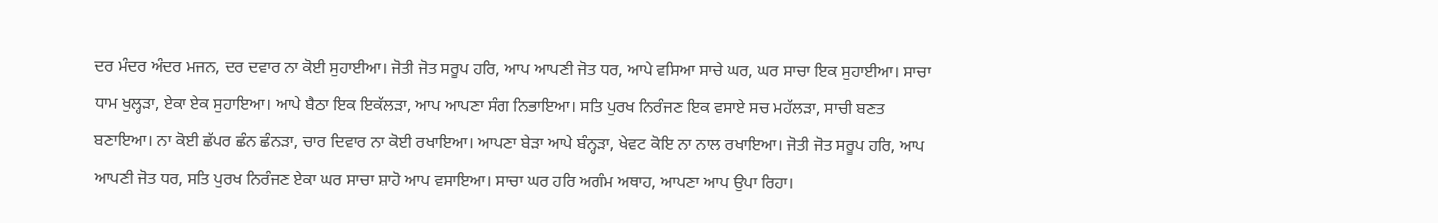ਦਰ ਮੰਦਰ ਅੰਦਰ ਮਜਨ, ਦਰ ਦਵਾਰ ਨਾ ਕੋਈ ਸੁਹਾਈਆ। ਜੋਤੀ ਜੋਤ ਸਰੂਪ ਹਰਿ, ਆਪ ਆਪਣੀ ਜੋਤ ਧਰ, ਆਪੇ ਵਸਿਆ ਸਾਚੇ ਘਰ, ਘਰ ਸਾਚਾ ਇਕ ਸੁਹਾਈਆ। ਸਾਚਾ ਧਾਮ ਖੁਲ੍ਹੜਾ, ਏਕਾ ਏਕ ਸੁਹਾਇਆ। ਆਪੇ ਬੈਠਾ ਇਕ ਇਕੱਲੜਾ, ਆਪ ਆਪਣਾ ਸੰਗ ਨਿਭਾਇਆ। ਸਤਿ ਪੁਰਖ ਨਿਰੰਜਣ ਇਕ ਵਸਾਏ ਸਚ ਮਹੱਲੜਾ, ਸਾਚੀ ਬਣਤ ਬਣਾਇਆ। ਨਾ ਕੋਈ ਛੱਪਰ ਛੰਨ ਛੰਨੜਾ, ਚਾਰ ਦਿਵਾਰ ਨਾ ਕੋਈ ਰਖਾਇਆ। ਆਪਣਾ ਬੇੜਾ ਆਪੇ ਬੰਨ੍ਹੜਾ, ਖੇਵਟ ਕੋਇ ਨਾ ਨਾਲ ਰਖਾਇਆ। ਜੋਤੀ ਜੋਤ ਸਰੂਪ ਹਰਿ, ਆਪ ਆਪਣੀ ਜੋਤ ਧਰ, ਸਤਿ ਪੁਰਖ ਨਿਰੰਜਣ ਏਕਾ ਘਰ ਸਾਚਾ ਸ਼ਾਹੋ ਆਪ ਵਸਾਇਆ। ਸਾਚਾ ਘਰ ਹਰਿ ਅਗੰਮ ਅਥਾਹ, ਆਪਣਾ ਆਪ ਉਪਾ ਰਿਹਾ।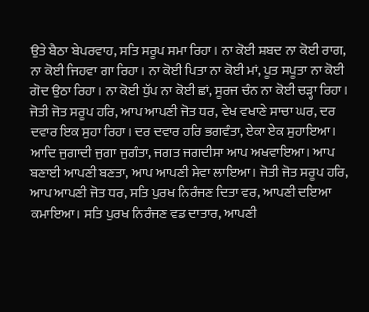ਉਤੇ ਬੈਠਾ ਬੇਪਰਵਾਹ, ਸਤਿ ਸਰੂਪ ਸਮਾ ਰਿਹਾ। ਨਾ ਕੋਈ ਸ਼ਬਦ ਨਾ ਕੋਈ ਰਾਗ, ਨਾ ਕੋਈ ਜਿਹਵਾ ਗਾ ਰਿਹਾ। ਨਾ ਕੋਈ ਪਿਤਾ ਨਾ ਕੋਈ ਮਾਂ, ਪੂਤ ਸਪੂਤਾ ਨਾ ਕੋਈ ਗੋਦ ਉਠਾ ਰਿਹਾ। ਨਾ ਕੋਈ ਧੁੱਪ ਨਾ ਕੋਈ ਛਾਂ, ਸੂਰਜ ਚੰਨ ਨਾ ਕੋਈ ਚੜ੍ਹਾ ਰਿਹਾ। ਜੋਤੀ ਜੋਤ ਸਰੂਪ ਹਰਿ, ਆਪ ਆਪਣੀ ਜੋਤ ਧਰ, ਵੇਖ ਵਖਾਣੇ ਸਾਚਾ ਘਰ, ਦਰ ਦਵਾਰ ਇਕ ਸੁਹਾ ਰਿਹਾ। ਦਰ ਦਵਾਰ ਹਰਿ ਭਗਵੰਤਾ, ਏਕਾ ਏਕ ਸੁਹਾਇਆ। ਆਦਿ ਜੁਗਾਦੀ ਜੁਗਾ ਜੁਗੰਤਾ, ਜਗਤ ਜਗਦੀਸਾ ਆਪ ਅਖਵਾਇਆ। ਆਪ ਬਣਾਈ ਆਪਣੀ ਬਣਤਾ, ਆਪ ਆਪਣੀ ਸੇਵਾ ਲਾਇਆ। ਜੋਤੀ ਜੋਤ ਸਰੂਪ ਹਰਿ, ਆਪ ਆਪਣੀ ਜੋਤ ਧਰ, ਸਤਿ ਪੁਰਖ ਨਿਰੰਜਣ ਦਿਤਾ ਵਰ, ਆਪਣੀ ਦਇਆ ਕਮਾਇਆ। ਸਤਿ ਪੁਰਖ ਨਿਰੰਜਣ ਵਡ ਦਾਤਾਰ, ਆਪਣੀ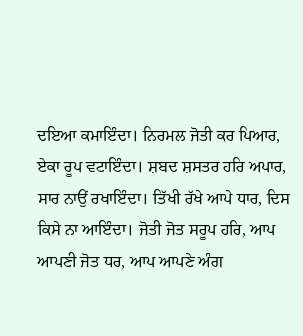ਦਇਆ ਕਮਾਇੰਦਾ। ਨਿਰਮਲ ਜੋਤੀ ਕਰ ਪਿਆਰ, ਏਕਾ ਰੂਪ ਵਟਾਇੰਦਾ। ਸ਼ਬਦ ਸ਼ਸਤਰ ਹਰਿ ਅਪਾਰ, ਸਾਰ ਨਾਉਂ ਰਖਾਇੰਦਾ। ਤਿੱਖੀ ਰੱਖੇ ਆਪੇ ਧਾਰ, ਦਿਸ ਕਿਸੇ ਨਾ ਆਇੰਦਾ। ਜੋਤੀ ਜੋਤ ਸਰੂਪ ਹਰਿ, ਆਪ ਆਪਣੀ ਜੋਤ ਧਰ, ਆਪ ਆਪਣੇ ਅੰਗ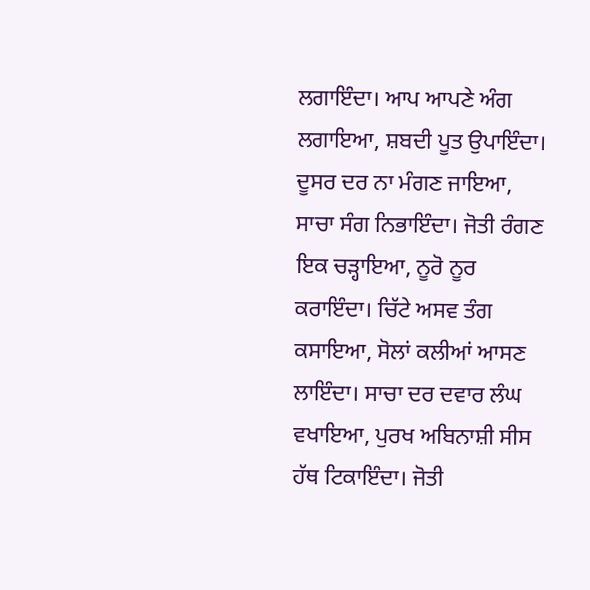ਲਗਾਇੰਦਾ। ਆਪ ਆਪਣੇ ਅੰਗ ਲਗਾਇਆ, ਸ਼ਬਦੀ ਪੂਤ ਉਪਾਇੰਦਾ। ਦੂਸਰ ਦਰ ਨਾ ਮੰਗਣ ਜਾਇਆ, ਸਾਚਾ ਸੰਗ ਨਿਭਾਇੰਦਾ। ਜੋਤੀ ਰੰਗਣ ਇਕ ਚੜ੍ਹਾਇਆ, ਨੂਰੋ ਨੂਰ ਕਰਾਇੰਦਾ। ਚਿੱਟੇ ਅਸਵ ਤੰਗ ਕਸਾਇਆ, ਸੋਲਾਂ ਕਲੀਆਂ ਆਸਣ ਲਾਇੰਦਾ। ਸਾਚਾ ਦਰ ਦਵਾਰ ਲੰਘ ਵਖਾਇਆ, ਪੁਰਖ ਅਬਿਨਾਸ਼ੀ ਸੀਸ ਹੱਥ ਟਿਕਾਇੰਦਾ। ਜੋਤੀ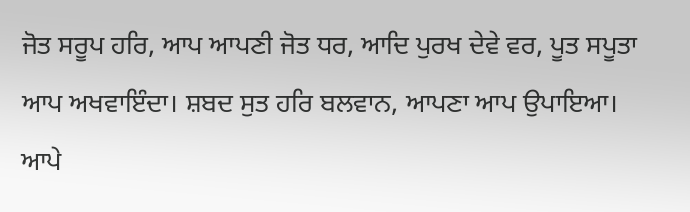ਜੋਤ ਸਰੂਪ ਹਰਿ, ਆਪ ਆਪਣੀ ਜੋਤ ਧਰ, ਆਦਿ ਪੁਰਖ ਦੇਵੇ ਵਰ, ਪੂਤ ਸਪੂਤਾ ਆਪ ਅਖਵਾਇੰਦਾ। ਸ਼ਬਦ ਸੁਤ ਹਰਿ ਬਲਵਾਨ, ਆਪਣਾ ਆਪ ਉਪਾਇਆ। ਆਪੇ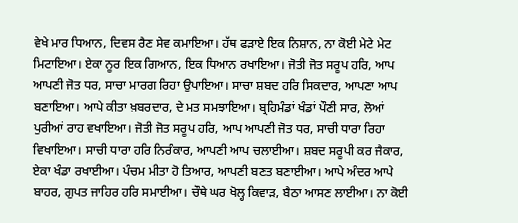ਵੇਖੇ ਮਾਰ ਧਿਆਨ, ਦਿਵਸ ਰੈਣ ਸੇਵ ਕਮਾਇਆ। ਹੱਥ ਫੜਾਏ ਇਕ ਨਿਸ਼ਾਨ, ਨਾ ਕੋਈ ਮੇਟੇ ਮੇਟ ਮਿਟਾਇਆ। ਏਕਾ ਨੂਰ ਇਕ ਗਿਆਨ, ਇਕ ਧਿਆਨ ਰਖਾਇਆ। ਜੋਤੀ ਜੋਤ ਸਰੂਪ ਹਰਿ, ਆਪ ਆਪਣੀ ਜੋਤ ਧਰ, ਸਾਚਾ ਮਾਰਗ ਰਿਹਾ ਉਪਾਇਆ। ਸਾਚਾ ਸ਼ਬਦ ਹਰਿ ਸਿਕਦਾਰ, ਆਪਣਾ ਆਪ ਬਣਾਇਆ। ਆਪੇ ਕੀਤਾ ਖ਼ਬਰਦਾਰ, ਦੇ ਮਤ ਸਮਝਾਇਆ। ਬ੍ਰਹਿਮੰਡਾਂ ਖੰਡਾਂ ਪੌਣੀ ਸਾਰ, ਲੋਆਂ ਪੁਰੀਆਂ ਰਾਹ ਵਖਾਇਆ। ਜੋਤੀ ਜੋਤ ਸਰੂਪ ਹਰਿ, ਆਪ ਆਪਣੀ ਜੋਤ ਧਰ, ਸਾਚੀ ਧਾਰਾ ਰਿਹਾ ਵਿਖਾਇਆ। ਸਾਚੀ ਧਾਰਾ ਹਰਿ ਨਿਰੰਕਾਰ, ਆਪਣੀ ਆਪ ਚਲਾਈਆ। ਸ਼ਬਦ ਸਰੂਪੀ ਕਰ ਜੈਕਾਰ, ਏਕਾ ਖੰਡਾ ਰਖਾਈਆ। ਪੰਚਮ ਮੀਤਾ ਹੋ ਤਿਆਰ, ਆਪਣੀ ਬਣਤ ਬਣਾਈਆ। ਆਪੇ ਅੰਦਰ ਆਪੇ ਬਾਹਰ, ਗੁਪਤ ਜਾਹਿਰ ਹਰਿ ਸਮਾਈਆ। ਚੌਥੇ ਘਰ ਖੋਲ੍ਹ ਕਿਵਾੜ, ਬੈਠਾ ਆਸਣ ਲਾਈਆ। ਨਾ ਕੋਈ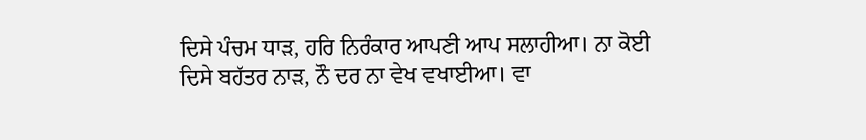ਦਿਸੇ ਪੰਚਮ ਧਾੜ, ਹਰਿ ਨਿਰੰਕਾਰ ਆਪਣੀ ਆਪ ਸਲਾਹੀਆ। ਨਾ ਕੋਈ ਦਿਸੇ ਬਹੱਤਰ ਨਾੜ, ਨੌ ਦਰ ਨਾ ਵੇਖ ਵਖਾਈਆ। ਵਾ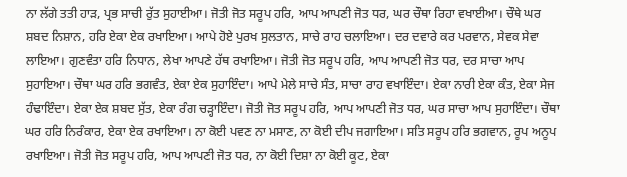ਨਾ ਲੱਗੇ ਤਤੀ ਹਾੜ, ਪ੍ਰਭ ਸਾਚੀ ਰੁੱਤ ਸੁਹਾਈਆ। ਜੋਤੀ ਜੋਤ ਸਰੂਪ ਹਰਿ, ਆਪ ਆਪਣੀ ਜੋਤ ਧਰ, ਘਰ ਚੌਥਾ ਰਿਹਾ ਵਖਾਈਆ। ਚੌਥੇ ਘਰ ਸ਼ਬਦ ਨਿਸ਼ਾਨ, ਹਰਿ ਏਕਾ ਏਕ ਰਖਾਇਆ। ਆਪੇ ਹੋਏ ਪੁਰਖ ਸੁਲਤਾਨ, ਸਾਚੇ ਰਾਹ ਚਲਾਇਆ। ਦਰ ਦਵਾਰੇ ਕਰ ਪਰਵਾਨ, ਸੇਵਕ ਸੇਵਾ ਲਾਇਆ। ਗੁਣਵੰਤਾ ਹਰਿ ਨਿਧਾਨ, ਲੇਖਾ ਆਪਣੇ ਹੱਥ ਰਖਾਇਆ। ਜੋਤੀ ਜੋਤ ਸਰੂਪ ਹਰਿ, ਆਪ ਆਪਣੀ ਜੋਤ ਧਰ, ਦਰ ਸਾਚਾ ਆਪ ਸੁਹਾਇਆ। ਚੌਥਾ ਘਰ ਹਰਿ ਭਗਵੰਤ, ਏਕਾ ਏਕ ਸੁਹਾਇੰਦਾ। ਆਪੇ ਮੇਲੇ ਸਾਚੇ ਸੰਤ, ਸਾਚਾ ਰਾਹ ਵਖਾਇੰਦਾ। ਏਕਾ ਨਾਰੀ ਏਕਾ ਕੰਤ, ਏਕਾ ਸੇਜ ਹੰਢਾਇੰਦਾ। ਏਕਾ ਏਕ ਸ਼ਬਦ ਸੁੱਤ, ਏਕਾ ਰੰਗ ਚੜ੍ਹਾਇੰਦਾ। ਜੋਤੀ ਜੋਤ ਸਰੂਪ ਹਰਿ, ਆਪ ਆਪਣੀ ਜੋਤ ਧਰ, ਘਰ ਸਾਚਾ ਆਪ ਸੁਹਾਇੰਦਾ। ਚੌਥਾ ਘਰ ਹਰਿ ਨਿਰੰਕਾਰ, ਏਕਾ ਏਕ ਰਖਾਇਆ। ਨਾ ਕੋਈ ਪਵਣ ਨਾ ਮਸਾਣ, ਨਾ ਕੋਈ ਦੀਪ ਜਗਾਇਆ। ਸਤਿ ਸਰੂਪ ਹਰਿ ਭਗਵਾਨ, ਰੂਪ ਅਨੂਪ ਰਖਾਇਆ। ਜੋਤੀ ਜੋਤ ਸਰੂਪ ਹਰਿ, ਆਪ ਆਪਣੀ ਜੋਤ ਧਰ, ਨਾ ਕੋਈ ਦਿਸ਼ਾ ਨਾ ਕੋਈ ਕੂਟ, ਏਕਾ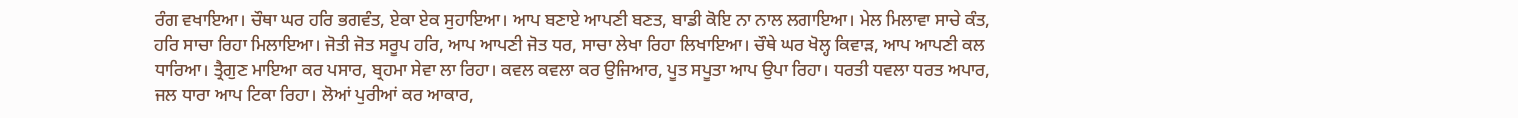ਰੰਗ ਵਖਾਇਆ। ਚੌਥਾ ਘਰ ਹਰਿ ਭਗਵੰਤ, ਏਕਾ ਏਕ ਸੁਹਾਇਆ। ਆਪ ਬਣਾਏ ਆਪਣੀ ਬਣਤ, ਬਾਡੀ ਕੋਇ ਨਾ ਨਾਲ ਲਗਾਇਆ। ਮੇਲ ਮਿਲਾਵਾ ਸਾਚੇ ਕੰਤ, ਹਰਿ ਸਾਚਾ ਰਿਹਾ ਮਿਲਾਇਆ। ਜੋਤੀ ਜੋਤ ਸਰੂਪ ਹਰਿ, ਆਪ ਆਪਣੀ ਜੋਤ ਧਰ, ਸਾਚਾ ਲੇਖਾ ਰਿਹਾ ਲਿਖਾਇਆ। ਚੌਥੇ ਘਰ ਖੋਲ੍ਹ ਕਿਵਾੜ, ਆਪ ਆਪਣੀ ਕਲ ਧਾਰਿਆ। ਤ੍ਰੈਗੁਣ ਮਾਇਆ ਕਰ ਪਸਾਰ, ਬ੍ਰਹਮਾ ਸੇਵਾ ਲਾ ਰਿਹਾ। ਕਵਲ ਕਵਲਾ ਕਰ ਉਜਿਆਰ, ਪੂਤ ਸਪੂਤਾ ਆਪ ਉਪਾ ਰਿਹਾ। ਧਰਤੀ ਧਵਲਾ ਧਰਤ ਅਪਾਰ, ਜਲ ਧਾਰਾ ਆਪ ਟਿਕਾ ਰਿਹਾ। ਲੋਆਂ ਪੁਰੀਆਂ ਕਰ ਆਕਾਰ,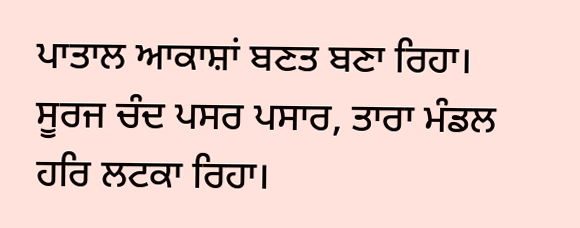ਪਾਤਾਲ ਆਕਾਸ਼ਾਂ ਬਣਤ ਬਣਾ ਰਿਹਾ। ਸੂਰਜ ਚੰਦ ਪਸਰ ਪਸਾਰ, ਤਾਰਾ ਮੰਡਲ ਹਰਿ ਲਟਕਾ ਰਿਹਾ।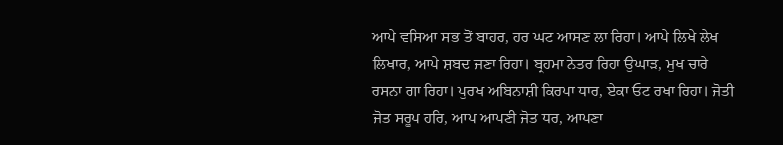ਆਪੇ ਵਸਿਆ ਸਭ ਤੋਂ ਬਾਹਰ, ਹਰ ਘਟ ਆਸਣ ਲਾ ਰਿਹਾ। ਆਪੇ ਲਿਖੇ ਲੇਖ ਲਿਖਾਰ, ਆਪੇ ਸ਼ਬਦ ਜਣਾ ਰਿਹਾ। ਬ੍ਰਹਮਾ ਨੇਤਰ ਰਿਹਾ ਉਘਾੜ, ਮੁਖ ਚਾਰੇ ਰਸਨਾ ਗਾ ਰਿਹਾ। ਪੁਰਖ ਅਬਿਨਾਸ਼ੀ ਕਿਰਪਾ ਧਾਰ, ਏਕਾ ਓਟ ਰਖਾ ਰਿਹਾ। ਜੋਤੀ ਜੋਤ ਸਰੂਪ ਹਰਿ, ਆਪ ਆਪਣੀ ਜੋਤ ਧਰ, ਆਪਣਾ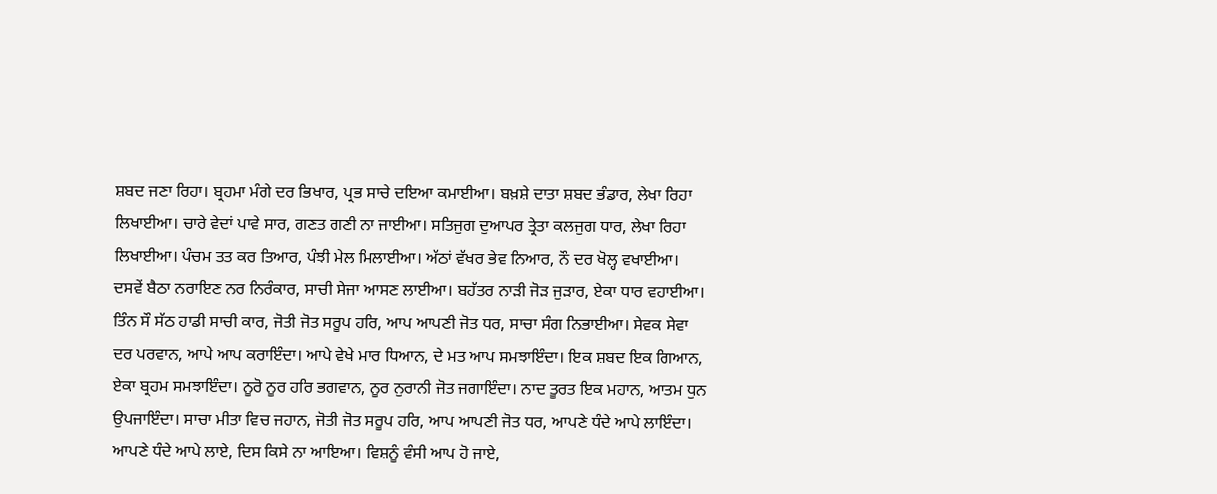ਸ਼ਬਦ ਜਣਾ ਰਿਹਾ। ਬ੍ਰਹਮਾ ਮੰਗੇ ਦਰ ਭਿਖਾਰ, ਪ੍ਰਭ ਸਾਚੇ ਦਇਆ ਕਮਾਈਆ। ਬਖ਼ਸ਼ੇ ਦਾਤਾ ਸ਼ਬਦ ਭੰਡਾਰ, ਲੇਖਾ ਰਿਹਾ ਲਿਖਾਈਆ। ਚਾਰੇ ਵੇਦਾਂ ਪਾਵੇ ਸਾਰ, ਗਣਤ ਗਣੀ ਨਾ ਜਾਈਆ। ਸਤਿਜੁਗ ਦੁਆਪਰ ਤ੍ਰੇਤਾ ਕਲਜੁਗ ਧਾਰ, ਲੇਖਾ ਰਿਹਾ ਲਿਖਾਈਆ। ਪੰਚਮ ਤਤ ਕਰ ਤਿਆਰ, ਪੰਝੀ ਮੇਲ ਮਿਲਾਈਆ। ਅੱਠਾਂ ਵੱਖਰ ਭੇਵ ਨਿਆਰ, ਨੌ ਦਰ ਖੋਲ੍ਹ ਵਖਾਈਆ। ਦਸਵੇਂ ਬੈਠਾ ਨਰਾਇਣ ਨਰ ਨਿਰੰਕਾਰ, ਸਾਚੀ ਸੇਜਾ ਆਸਣ ਲਾਈਆ। ਬਹੱਤਰ ਨਾੜੀ ਜੋੜ ਜੁੜਾਰ, ਏਕਾ ਧਾਰ ਵਹਾਈਆ। ਤਿੰਨ ਸੌ ਸੱਠ ਹਾਡੀ ਸਾਚੀ ਕਾਰ, ਜੋਤੀ ਜੋਤ ਸਰੂਪ ਹਰਿ, ਆਪ ਆਪਣੀ ਜੋਤ ਧਰ, ਸਾਚਾ ਸੰਗ ਨਿਭਾਈਆ। ਸੇਵਕ ਸੇਵਾ ਦਰ ਪਰਵਾਨ, ਆਪੇ ਆਪ ਕਰਾਇੰਦਾ। ਆਪੇ ਵੇਖੇ ਮਾਰ ਧਿਆਨ, ਦੇ ਮਤ ਆਪ ਸਮਝਾਇੰਦਾ। ਇਕ ਸ਼ਬਦ ਇਕ ਗਿਆਨ, ਏਕਾ ਬ੍ਰਹਮ ਸਮਝਾਇੰਦਾ। ਨੂਰੋ ਨੂਰ ਹਰਿ ਭਗਵਾਨ, ਨੂਰ ਨੁਰਾਨੀ ਜੋਤ ਜਗਾਇੰਦਾ। ਨਾਦ ਤੂਰਤ ਇਕ ਮਹਾਨ, ਆਤਮ ਧੁਨ ਉਪਜਾਇੰਦਾ। ਸਾਚਾ ਮੀਤਾ ਵਿਚ ਜਹਾਨ, ਜੋਤੀ ਜੋਤ ਸਰੂਪ ਹਰਿ, ਆਪ ਆਪਣੀ ਜੋਤ ਧਰ, ਆਪਣੇ ਧੰਦੇ ਆਪੇ ਲਾਇੰਦਾ। ਆਪਣੇ ਧੰਦੇ ਆਪੇ ਲਾਏ, ਦਿਸ ਕਿਸੇ ਨਾ ਆਇਆ। ਵਿਸ਼ਨੂੰ ਵੰਸੀ ਆਪ ਹੋ ਜਾਏ,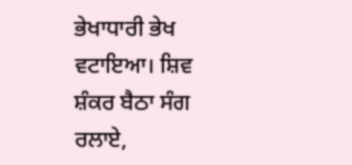ਭੇਖਾਧਾਰੀ ਭੇਖ ਵਟਾਇਆ। ਸ਼ਿਵ ਸ਼ੰਕਰ ਬੈਠਾ ਸੰਗ ਰਲਾਏ,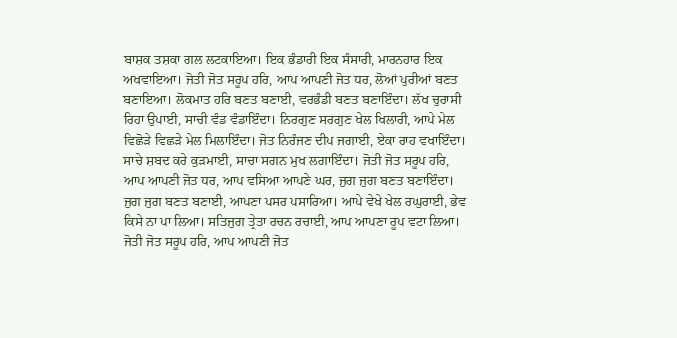ਬਾਸ਼ਕ ਤਸ਼ਕਾ ਗਲ ਲਟਕਾਇਆ। ਇਕ ਭੰਡਾਰੀ ਇਕ ਸੰਸਾਰੀ, ਮਾਰਨਹਾਰ ਇਕ ਅਖਵਾਇਆ। ਜੋਤੀ ਜੋਤ ਸਰੂਪ ਹਰਿ, ਆਪ ਆਪਣੀ ਜੋਤ ਧਰ, ਲੋਆਂ ਪੁਰੀਆਂ ਬਣਤ ਬਣਾਇਆ। ਲੋਕਮਾਤ ਹਰਿ ਬਣਤ ਬਣਾਈ, ਵਰਭੰਡੀ ਬਣਤ ਬਣਾਇੰਦਾ। ਲੱਖ ਚੁਰਾਸੀ ਰਿਹਾ ਉਪਾਈ, ਸਾਚੀ ਵੰਡ ਵੰਡਾਇੰਦਾ। ਨਿਰਗੁਣ ਸਰਗੁਣ ਖੇਲ ਖਿਲਾਰੀ, ਆਪੇ ਮੇਲ ਵਿਛੋੜੇ ਵਿਛੜੇ ਮੇਲ ਮਿਲਾਇੰਦਾ। ਜੋਤ ਨਿਰੰਜਣ ਦੀਪ ਜਗਾਈ, ਏਕਾ ਰਾਹ ਵਖਾਇੰਦਾ। ਸਾਚੇ ਸ਼ਬਦ ਕਰੇ ਕੁੜਮਾਈ, ਸਾਚਾ ਸਗਨ ਮੁਖ ਲਗਾਇੰਦਾ। ਜੋਤੀ ਜੋਤ ਸਰੂਪ ਹਰਿ, ਆਪ ਆਪਣੀ ਜੋਤ ਧਰ, ਆਪ ਵਸਿਆ ਆਪਣੇ ਘਰ, ਜੁਗ ਜੁਗ ਬਣਤ ਬਣਾਇੰਦਾ। ਜੁਗ ਜੁਗ ਬਣਤ ਬਣਾਈ, ਆਪਣਾ ਪਸਰ ਪਸਾਰਿਆ। ਆਪੇ ਵੇਖੇ ਖੇਲ ਰਘੁਰਾਈ, ਭੇਵ ਕਿਸੇ ਨਾ ਪਾ ਲਿਆ। ਸਤਿਜੁਗ ਤ੍ਰੇਤਾ ਰਚਨ ਰਚਾਈ, ਆਪ ਆਪਣਾ ਰੂਪ ਵਟਾ ਲਿਆ। ਜੋਤੀ ਜੋਤ ਸਰੂਪ ਹਰਿ, ਆਪ ਆਪਣੀ ਜੋਤ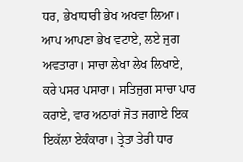ਧਰ, ਭੇਖਾਧਾਰੀ ਭੇਖ ਅਖਵਾ ਲਿਆ। ਆਪ ਆਪਣਾ ਭੇਖ ਵਟਾਏ, ਲਏ ਜੁਗ ਅਵਤਾਰਾ। ਸਾਚਾ ਲੇਖਾ ਲੇਖ ਲਿਖਾਏ, ਕਰੇ ਪਸਰ ਪਸਾਰਾ। ਸਤਿਜੁਗ ਸਾਚਾ ਪਾਰ ਕਰਾਏ, ਵਾਰ ਅਠਾਰਾਂ ਜੋਤ ਜਗਾਏ ਇਕ ਇਕੱਲਾ ਏਕੰਕਾਰਾ। ਤ੍ਰੇਤਾ ਤੇਰੀ ਧਾਰ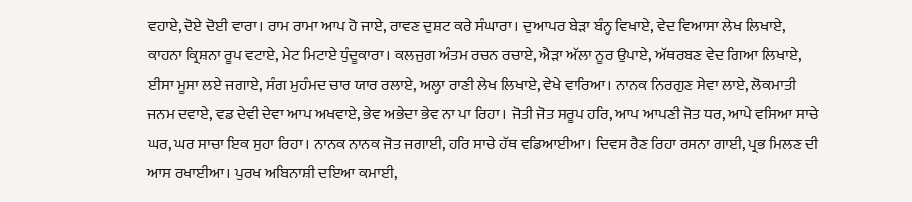ਵਹਾਏ, ਦੋਏ ਦੋਈ ਵਾਰਾ। ਰਾਮ ਰਾਮਾ ਆਪ ਹੋ ਜਾਏ, ਰਾਵਣ ਦੁਸ਼ਟ ਕਰੇ ਸੰਘਾਰਾ। ਦੁਆਪਰ ਬੇੜਾ ਬੰਨ੍ਹ ਵਿਖਾਏ, ਵੇਦ ਵਿਆਸਾ ਲੇਖ ਲਿਖਾਏ, ਕਾਹਨਾ ਕ੍ਰਿਸ਼ਨਾ ਰੂਪ ਵਟਾਏ, ਮੇਟ ਮਿਟਾਏ ਧੁੰਦੂਕਾਰਾ। ਕਲਜੁਗ ਅੰਤਮ ਰਚਨ ਰਚਾਏ, ਐੜਾ ਅੱਲਾ ਨੂਰ ਉਪਾਏ, ਅੱਥਰਬਣ ਵੇਦ ਗਿਆ ਲਿਖਾਏ, ਈਸਾ ਮੂਸਾ ਲਏ ਜਗਾਏ, ਸੰਗ ਮੁਹੰਮਦ ਚਾਰ ਯਾਰ ਰਲਾਏ, ਅਲ੍ਹਾ ਰਾਣੀ ਲੇਖ ਲਿਖਾਏ, ਵੇਖੇ ਵਾਰਿਆ। ਨਾਨਕ ਨਿਰਗੁਣ ਸੇਵਾ ਲਾਏ, ਲੋਕਮਾਤੀ ਜਨਮ ਦਵਾਏ, ਵਡ ਦੇਵੀ ਦੇਵਾ ਆਪ ਅਖਵਾਏ, ਭੇਵ ਅਭੇਦਾ ਭੇਵ ਨਾ ਪਾ ਰਿਹਾ। ਜੋਤੀ ਜੋਤ ਸਰੂਪ ਹਰਿ, ਆਪ ਆਪਣੀ ਜੋਤ ਧਰ, ਆਪੇ ਵਸਿਆ ਸਾਚੇ ਘਰ, ਘਰ ਸਾਚਾ ਇਕ ਸੁਹਾ ਰਿਹਾ। ਨਾਨਕ ਨਾਨਕ ਜੋਤ ਜਗਾਈ, ਹਰਿ ਸਾਚੇ ਹੱਥ ਵਡਿਆਈਆ। ਦਿਵਸ ਰੈਣ ਰਿਹਾ ਰਸਨਾ ਗਾਈ, ਪ੍ਰਭ ਮਿਲਣ ਦੀ ਆਸ ਰਖਾਈਆ। ਪੁਰਖ ਅਬਿਨਾਸ਼ੀ ਦਇਆ ਕਮਾਈ,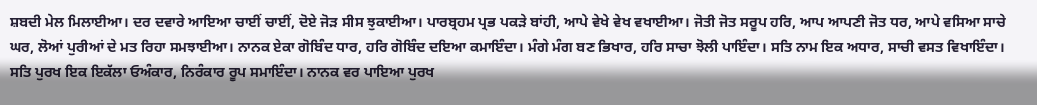ਸ਼ਬਦੀ ਮੇਲ ਮਿਲਾਈਆ। ਦਰ ਦਵਾਰੇ ਆਇਆ ਚਾਈਂ ਚਾਈਂ, ਦੋਏ ਜੋੜ ਸੀਸ ਝੁਕਾਈਆ। ਪਾਰਬ੍ਰਹਮ ਪ੍ਰਭ ਪਕੜੇ ਬਾਂਹੀ, ਆਪੇ ਵੇਖੇ ਵੇਖ ਵਖਾਈਆ। ਜੋਤੀ ਜੋਤ ਸਰੂਪ ਹਰਿ, ਆਪ ਆਪਣੀ ਜੋਤ ਧਰ, ਆਪੇ ਵਸਿਆ ਸਾਚੇ ਘਰ, ਲੋਆਂ ਪੁਰੀਆਂ ਦੇ ਮਤ ਰਿਹਾ ਸਮਝਾਈਆ। ਨਾਨਕ ਏਕਾ ਗੋਬਿੰਦ ਧਾਰ, ਹਰਿ ਗੋਬਿੰਦ ਦਇਆ ਕਮਾਇੰਦਾ। ਮੰਗੇ ਮੰਗ ਬਣ ਭਿਖਾਰ, ਹਰਿ ਸਾਚਾ ਝੋਲੀ ਪਾਇੰਦਾ। ਸਤਿ ਨਾਮ ਇਕ ਅਧਾਰ, ਸਾਚੀ ਵਸਤ ਵਿਖਾਇੰਦਾ। ਸਤਿ ਪੁਰਖ ਇਕ ਇਕੱਲਾ ਓਅੰਕਾਰ, ਨਿਰੰਕਾਰ ਰੂਪ ਸਮਾਇੰਦਾ। ਨਾਨਕ ਵਰ ਪਾਇਆ ਪੁਰਖ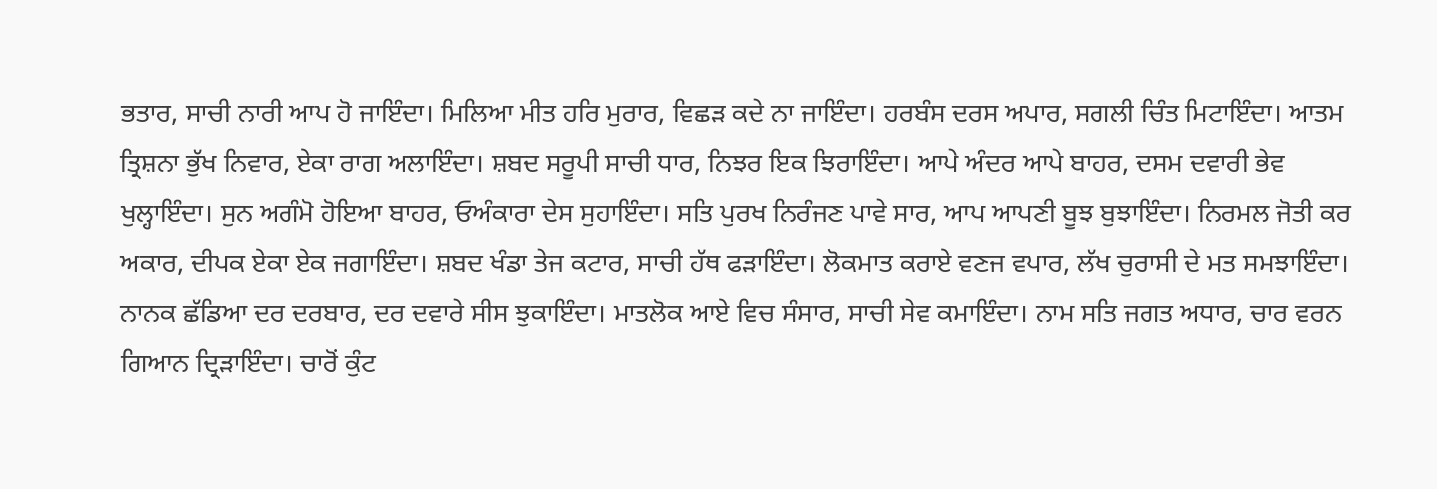ਭਤਾਰ, ਸਾਚੀ ਨਾਰੀ ਆਪ ਹੋ ਜਾਇੰਦਾ। ਮਿਲਿਆ ਮੀਤ ਹਰਿ ਮੁਰਾਰ, ਵਿਛੜ ਕਦੇ ਨਾ ਜਾਇੰਦਾ। ਹਰਬੰਸ ਦਰਸ ਅਪਾਰ, ਸਗਲੀ ਚਿੰਤ ਮਿਟਾਇੰਦਾ। ਆਤਮ ਤ੍ਰਿਸ਼ਨਾ ਭੁੱਖ ਨਿਵਾਰ, ਏਕਾ ਰਾਗ ਅਲਾਇੰਦਾ। ਸ਼ਬਦ ਸਰੂਪੀ ਸਾਚੀ ਧਾਰ, ਨਿਝਰ ਇਕ ਝਿਰਾਇੰਦਾ। ਆਪੇ ਅੰਦਰ ਆਪੇ ਬਾਹਰ, ਦਸਮ ਦਵਾਰੀ ਭੇਵ ਖੁਲ੍ਹਾਇੰਦਾ। ਸੁਨ ਅਗੰਮੋ ਹੋਇਆ ਬਾਹਰ, ਓਅੰਕਾਰਾ ਦੇਸ ਸੁਹਾਇੰਦਾ। ਸਤਿ ਪੁਰਖ ਨਿਰੰਜਣ ਪਾਵੇ ਸਾਰ, ਆਪ ਆਪਣੀ ਬੂਝ ਬੁਝਾਇੰਦਾ। ਨਿਰਮਲ ਜੋਤੀ ਕਰ ਅਕਾਰ, ਦੀਪਕ ਏਕਾ ਏਕ ਜਗਾਇੰਦਾ। ਸ਼ਬਦ ਖੰਡਾ ਤੇਜ ਕਟਾਰ, ਸਾਚੀ ਹੱਥ ਫੜਾਇੰਦਾ। ਲੋਕਮਾਤ ਕਰਾਏ ਵਣਜ ਵਪਾਰ, ਲੱਖ ਚੁਰਾਸੀ ਦੇ ਮਤ ਸਮਝਾਇੰਦਾ। ਨਾਨਕ ਛੱਡਿਆ ਦਰ ਦਰਬਾਰ, ਦਰ ਦਵਾਰੇ ਸੀਸ ਝੁਕਾਇੰਦਾ। ਮਾਤਲੋਕ ਆਏ ਵਿਚ ਸੰਸਾਰ, ਸਾਚੀ ਸੇਵ ਕਮਾਇੰਦਾ। ਨਾਮ ਸਤਿ ਜਗਤ ਅਧਾਰ, ਚਾਰ ਵਰਨ ਗਿਆਨ ਦ੍ਰਿੜਾਇੰਦਾ। ਚਾਰੋਂ ਕੁੰਟ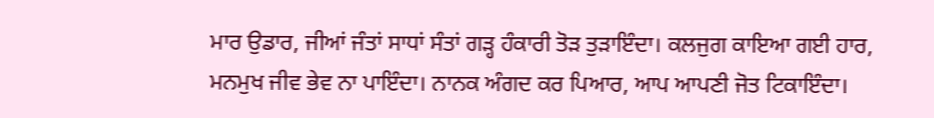ਮਾਰ ਉਡਾਰ, ਜੀਆਂ ਜੰਤਾਂ ਸਾਧਾਂ ਸੰਤਾਂ ਗੜ੍ਹ ਹੰਕਾਰੀ ਤੋੜ ਤੁੜਾਇੰਦਾ। ਕਲਜੁਗ ਕਾਇਆ ਗਈ ਹਾਰ, ਮਨਮੁਖ ਜੀਵ ਭੇਵ ਨਾ ਪਾਇੰਦਾ। ਨਾਨਕ ਅੰਗਦ ਕਰ ਪਿਆਰ, ਆਪ ਆਪਣੀ ਜੋਤ ਟਿਕਾਇੰਦਾ।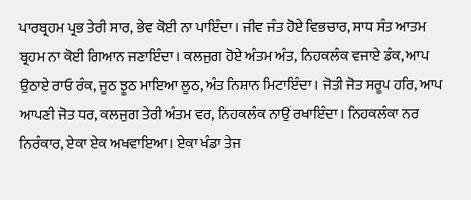ਪਾਰਬ੍ਰਹਮ ਪ੍ਰਭ ਤੇਰੀ ਸਾਰ, ਭੇਵ ਕੋਈ ਨਾ ਪਾਇੰਦਾ। ਜੀਵ ਜੰਤ ਹੋਏ ਵਿਭਚਾਰ, ਸਾਧ ਸੰਤ ਆਤਮ ਬ੍ਰਹਮ ਨਾ ਕੋਈ ਗਿਆਨ ਜਣਾਇੰਦਾ। ਕਲਜੁਗ ਹੋਏ ਅੰਤਮ ਅੰਤ, ਨਿਹਕਲੰਕ ਵਜਾਏ ਡੰਕ, ਆਪ ਉਠਾਏ ਰਾਓ ਰੰਕ, ਜੂਠ ਝੂਠ ਮਾਇਆ ਲੂਠ, ਅੰਤ ਨਿਸ਼ਾਨ ਮਿਟਾਇੰਦਾ। ਜੋਤੀ ਜੋਤ ਸਰੂਪ ਹਰਿ, ਆਪ ਆਪਣੀ ਜੋਤ ਧਰ, ਕਲਜੁਗ ਤੇਰੀ ਅੰਤਮ ਵਰ, ਨਿਹਕਲੰਕ ਨਾਉਂ ਰਖਾਇੰਦਾ। ਨਿਹਕਲੰਕਾ ਨਰ ਨਿਰੰਕਾਰ, ਏਕਾ ਏਕ ਅਖਵਾਇਆ। ਏਕਾ ਖੰਡਾ ਤੇਜ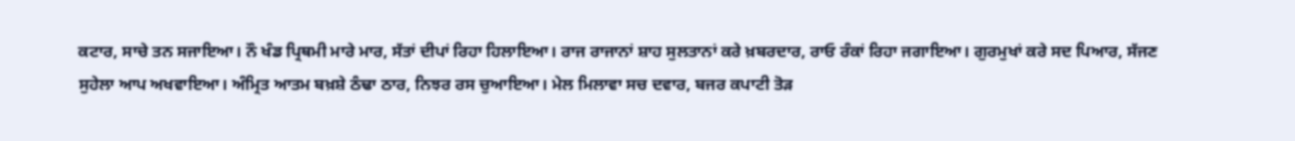ਕਟਾਰ, ਸਾਚੇ ਤਨ ਸਜਾਇਆ। ਨੌ ਖੰਡ ਪ੍ਰਿਥਮੀ ਮਾਰੇ ਮਾਰ, ਸੱਤਾਂ ਦੀਪਾਂ ਰਿਹਾ ਹਿਲਾਇਆ। ਰਾਜ ਰਾਜਾਨਾਂ ਸ਼ਾਹ ਸੁਲਤਾਨਾਂ ਕਰੇ ਖ਼ਬਰਦਾਰ, ਰਾਓ ਰੰਕਾਂ ਰਿਹਾ ਜਗਾਇਆ। ਗੁਰਮੁਖਾਂ ਕਰੇ ਸਦ ਪਿਆਰ, ਸੱਜਣ ਸੁਹੇਲਾ ਆਪ ਅਖਵਾਇਆ। ਅੰਮ੍ਰਿਤ ਆਤਮ ਬਖ਼ਸ਼ੇ ਠੰਢਾ ਠਾਰ, ਨਿਝਰ ਰਸ ਚੁਆਇਆ। ਮੇਲ ਮਿਲਾਵਾ ਸਚ ਦਵਾਰ, ਬਜਰ ਕਪਾਟੀ ਤੋੜ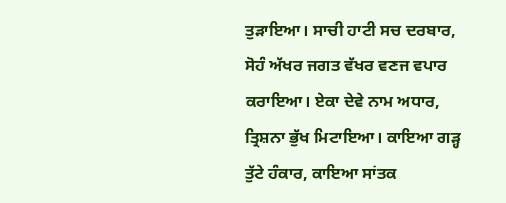ਤੁੜਾਇਆ। ਸਾਚੀ ਹਾਟੀ ਸਚ ਦਰਬਾਰ, ਸੋਹੰ ਅੱਖਰ ਜਗਤ ਵੱਖਰ ਵਣਜ ਵਪਾਰ ਕਰਾਇਆ। ਏਕਾ ਦੇਵੇ ਨਾਮ ਅਧਾਰ, ਤ੍ਰਿਸ਼ਨਾ ਭੁੱਖ ਮਿਟਾਇਆ। ਕਾਇਆ ਗੜ੍ਹ ਤੁੱਟੇ ਹੰਕਾਰ, ਕਾਇਆ ਸਾਂਤਕ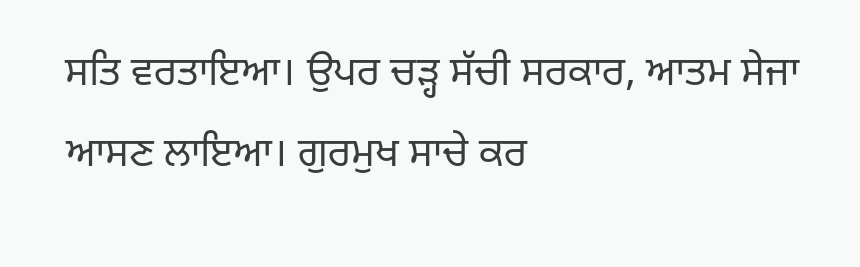ਸਤਿ ਵਰਤਾਇਆ। ਉਪਰ ਚੜ੍ਹ ਸੱਚੀ ਸਰਕਾਰ, ਆਤਮ ਸੇਜਾ ਆਸਣ ਲਾਇਆ। ਗੁਰਮੁਖ ਸਾਚੇ ਕਰ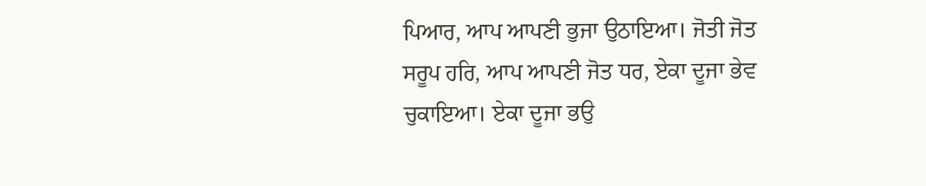ਪਿਆਰ, ਆਪ ਆਪਣੀ ਭੁਜਾ ਉਠਾਇਆ। ਜੋਤੀ ਜੋਤ ਸਰੂਪ ਹਰਿ, ਆਪ ਆਪਣੀ ਜੋਤ ਧਰ, ਏਕਾ ਦੂਜਾ ਭੇਵ ਚੁਕਾਇਆ। ਏਕਾ ਦੂਜਾ ਭਉ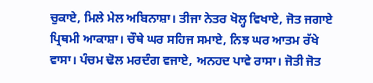ਚੁਕਾਏ, ਮਿਲੇ ਮੇਲ ਅਬਿਨਾਸ਼ਾ। ਤੀਜਾ ਨੇਤਰ ਖੋਲ੍ਹ ਵਿਖਾਏ, ਜੋਤ ਜਗਾਏ ਪ੍ਰਿਥਮੀ ਆਕਾਸ਼ਾ। ਚੌਥੇ ਘਰ ਸਹਿਜ ਸਮਾਏ, ਨਿਝ ਘਰ ਆਤਮ ਰੱਖੇ ਵਾਸਾ। ਪੰਚਮ ਢੋਲ ਮਰਦੰਗ ਵਜਾਏ, ਅਨਹਦ ਪਾਵੇ ਰਾਸਾ। ਜੋਤੀ ਜੋਤ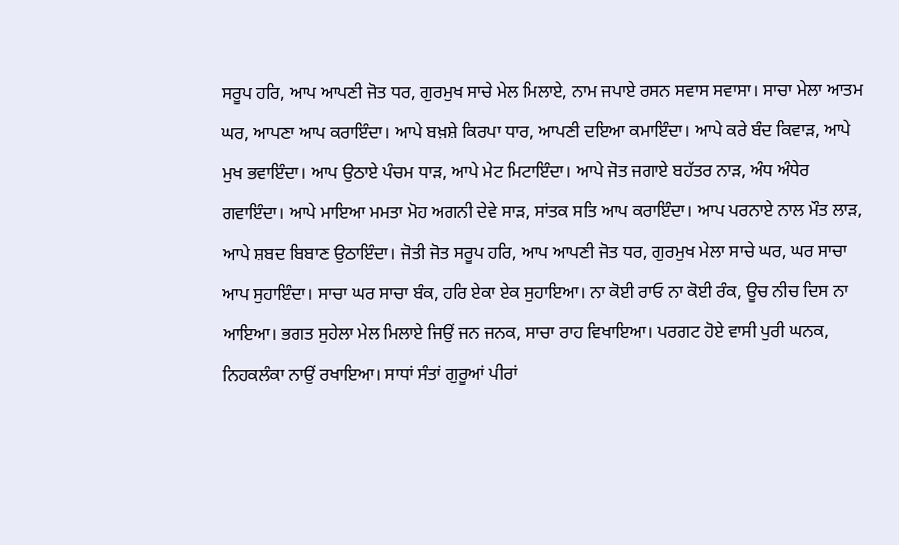ਸਰੂਪ ਹਰਿ, ਆਪ ਆਪਣੀ ਜੋਤ ਧਰ, ਗੁਰਮੁਖ ਸਾਚੇ ਮੇਲ ਮਿਲਾਏ, ਨਾਮ ਜਪਾਏ ਰਸਨ ਸਵਾਸ ਸਵਾਸਾ। ਸਾਚਾ ਮੇਲਾ ਆਤਮ ਘਰ, ਆਪਣਾ ਆਪ ਕਰਾਇੰਦਾ। ਆਪੇ ਬਖ਼ਸ਼ੇ ਕਿਰਪਾ ਧਾਰ, ਆਪਣੀ ਦਇਆ ਕਮਾਇੰਦਾ। ਆਪੇ ਕਰੇ ਬੰਦ ਕਿਵਾੜ, ਆਪੇ ਮੁਖ ਭਵਾਇੰਦਾ। ਆਪ ਉਠਾਏ ਪੰਚਮ ਧਾੜ, ਆਪੇ ਮੇਟ ਮਿਟਾਇੰਦਾ। ਆਪੇ ਜੋਤ ਜਗਾਏ ਬਹੱਤਰ ਨਾੜ, ਅੰਧ ਅੰਧੇਰ ਗਵਾਇੰਦਾ। ਆਪੇ ਮਾਇਆ ਮਮਤਾ ਮੋਹ ਅਗਨੀ ਦੇਵੇ ਸਾੜ, ਸਾਂਤਕ ਸਤਿ ਆਪ ਕਰਾਇੰਦਾ। ਆਪ ਪਰਨਾਏ ਨਾਲ ਮੌਤ ਲਾੜ, ਆਪੇ ਸ਼ਬਦ ਬਿਬਾਣ ਉਠਾਇੰਦਾ। ਜੋਤੀ ਜੋਤ ਸਰੂਪ ਹਰਿ, ਆਪ ਆਪਣੀ ਜੋਤ ਧਰ, ਗੁਰਮੁਖ ਮੇਲਾ ਸਾਚੇ ਘਰ, ਘਰ ਸਾਚਾ ਆਪ ਸੁਹਾਇੰਦਾ। ਸਾਚਾ ਘਰ ਸਾਚਾ ਬੰਕ, ਹਰਿ ਏਕਾ ਏਕ ਸੁਹਾਇਆ। ਨਾ ਕੋਈ ਰਾਓ ਨਾ ਕੋਈ ਰੰਕ, ਊਚ ਨੀਚ ਦਿਸ ਨਾ ਆਇਆ। ਭਗਤ ਸੁਹੇਲਾ ਮੇਲ ਮਿਲਾਏ ਜਿਉਂ ਜਨ ਜਨਕ, ਸਾਚਾ ਰਾਹ ਵਿਖਾਇਆ। ਪਰਗਟ ਹੋਏ ਵਾਸੀ ਪੁਰੀ ਘਨਕ, ਨਿਹਕਲੰਕਾ ਨਾਉਂ ਰਖਾਇਆ। ਸਾਧਾਂ ਸੰਤਾਂ ਗੁਰੂਆਂ ਪੀਰਾਂ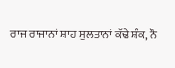ਰਾਜ ਰਾਜਾਨਾਂ ਸ਼ਾਹ ਸੁਲਤਾਨਾਂ ਕੱਢੇ ਸ਼ੰਕ, ਨੌ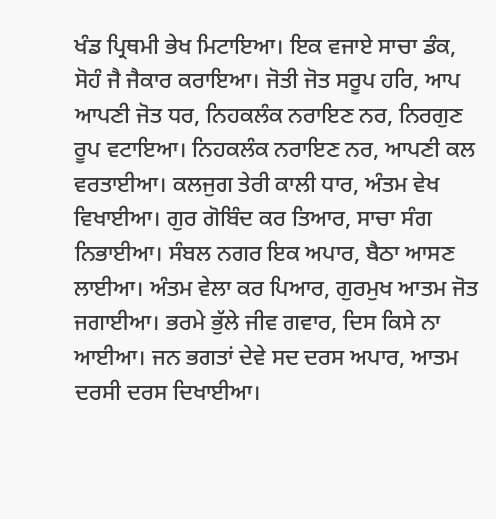ਖੰਡ ਪ੍ਰਿਥਮੀ ਭੇਖ ਮਿਟਾਇਆ। ਇਕ ਵਜਾਏ ਸਾਚਾ ਡੰਕ, ਸੋਹੰ ਜੈ ਜੈਕਾਰ ਕਰਾਇਆ। ਜੋਤੀ ਜੋਤ ਸਰੂਪ ਹਰਿ, ਆਪ ਆਪਣੀ ਜੋਤ ਧਰ, ਨਿਹਕਲੰਕ ਨਰਾਇਣ ਨਰ, ਨਿਰਗੁਣ ਰੂਪ ਵਟਾਇਆ। ਨਿਹਕਲੰਕ ਨਰਾਇਣ ਨਰ, ਆਪਣੀ ਕਲ ਵਰਤਾਈਆ। ਕਲਜੁਗ ਤੇਰੀ ਕਾਲੀ ਧਾਰ, ਅੰਤਮ ਵੇਖ ਵਿਖਾਈਆ। ਗੁਰ ਗੋਬਿੰਦ ਕਰ ਤਿਆਰ, ਸਾਚਾ ਸੰਗ ਨਿਭਾਈਆ। ਸੰਬਲ ਨਗਰ ਇਕ ਅਪਾਰ, ਬੈਠਾ ਆਸਣ ਲਾਈਆ। ਅੰਤਮ ਵੇਲਾ ਕਰ ਪਿਆਰ, ਗੁਰਮੁਖ ਆਤਮ ਜੋਤ ਜਗਾਈਆ। ਭਰਮੇ ਭੁੱਲੇ ਜੀਵ ਗਵਾਰ, ਦਿਸ ਕਿਸੇ ਨਾ ਆਈਆ। ਜਨ ਭਗਤਾਂ ਦੇਵੇ ਸਦ ਦਰਸ ਅਪਾਰ, ਆਤਮ ਦਰਸੀ ਦਰਸ ਦਿਖਾਈਆ।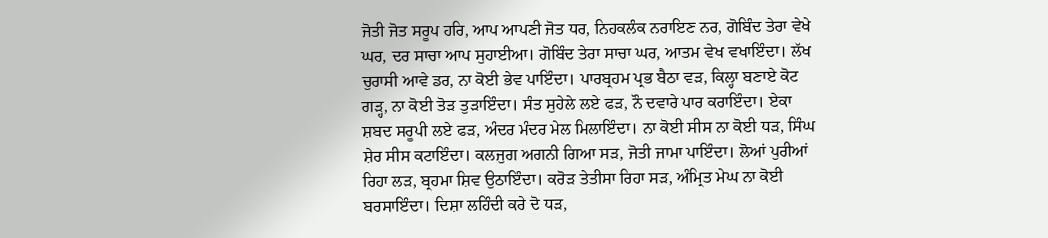ਜੋਤੀ ਜੋਤ ਸਰੂਪ ਹਰਿ, ਆਪ ਆਪਣੀ ਜੋਤ ਧਰ, ਨਿਹਕਲੰਕ ਨਰਾਇਣ ਨਰ, ਗੋਬਿੰਦ ਤੇਰਾ ਵੇਖੇ ਘਰ, ਦਰ ਸਾਚਾ ਆਪ ਸੁਹਾਈਆ। ਗੋਬਿੰਦ ਤੇਰਾ ਸਾਚਾ ਘਰ, ਆਤਮ ਵੇਖ ਵਖਾਇੰਦਾ। ਲੱਖ ਚੁਰਾਸੀ ਆਵੇ ਡਰ, ਨਾ ਕੋਈ ਭੇਵ ਪਾਇੰਦਾ। ਪਾਰਬ੍ਰਹਮ ਪ੍ਰਭ ਬੈਠਾ ਵੜ, ਕਿਲ੍ਹਾ ਬਣਾਏ ਕੋਟ ਗੜ੍ਹ, ਨਾ ਕੋਈ ਤੋੜ ਤੁੜਾਇੰਦਾ। ਸੰਤ ਸੁਹੇਲੇ ਲਏ ਫੜ, ਨੌ ਦਵਾਰੇ ਪਾਰ ਕਰਾਇੰਦਾ। ਏਕਾ ਸ਼ਬਦ ਸਰੂਪੀ ਲਏ ਫੜ, ਅੰਦਰ ਮੰਦਰ ਮੇਲ ਮਿਲਾਇੰਦਾ। ਨਾ ਕੋਈ ਸੀਸ ਨਾ ਕੋਈ ਧੜ, ਸਿੰਘ ਸ਼ੇਰ ਸੀਸ ਕਟਾਇੰਦਾ। ਕਲਜੁਗ ਅਗਨੀ ਗਿਆ ਸੜ, ਜੋਤੀ ਜਾਮਾ ਪਾਇੰਦਾ। ਲੋਆਂ ਪੁਰੀਆਂ ਰਿਹਾ ਲੜ, ਬ੍ਰਹਮਾ ਸ਼ਿਵ ਉਠਾਇੰਦਾ। ਕਰੋੜ ਤੇਤੀਸਾ ਰਿਹਾ ਸੜ, ਅੰਮ੍ਰਿਤ ਮੇਘ ਨਾ ਕੋਈ ਬਰਸਾਇੰਦਾ। ਦਿਸ਼ਾ ਲਹਿੰਦੀ ਕਰੇ ਦੋ ਧੜ,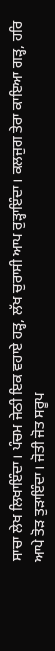ਸਾਚਾ ਲੇਖ ਲਿਖਾਇੰਦਾ। ਪੰਚਮ ਜੇਠੀ ਇਕ ਵਹਾਏ ਹੜ੍ਹ, ਲੱਖ ਚੁਰਾਸੀ ਆਪ ਰੁੜ੍ਹਾਇੰਦਾ। ਕਲਜੁਗ ਤੇਰਾ ਕਾਇਆ ਗੜ੍ਹ, ਹਰਿ ਆਪੇ ਤੋੜ ਤੁੜਾਇੰਦਾ। ਜੋਤੀ ਜੋਤ ਸਰੂਪ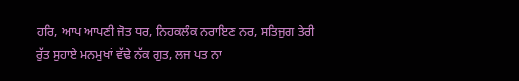ਹਰਿ, ਆਪ ਆਪਣੀ ਜੋਤ ਧਰ, ਨਿਹਕਲੰਕ ਨਰਾਇਣ ਨਰ, ਸਤਿਜੁਗ ਤੇਰੀ ਰੁੱਤ ਸੁਹਾਏ ਮਨਮੁਖਾਂ ਵੱਢੇ ਨੱਕ ਗੁਤ, ਲਜ ਪਤ ਨਾ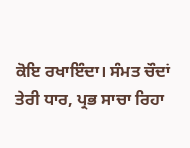ਕੋਇ ਰਖਾਇੰਦਾ। ਸੰਮਤ ਚੌਦਾਂ ਤੇਰੀ ਧਾਰ, ਪ੍ਰਭ ਸਾਚਾ ਰਿਹਾ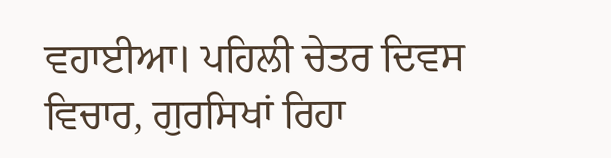ਵਹਾਈਆ। ਪਹਿਲੀ ਚੇਤਰ ਦਿਵਸ ਵਿਚਾਰ, ਗੁਰਸਿਖਾਂ ਰਿਹਾ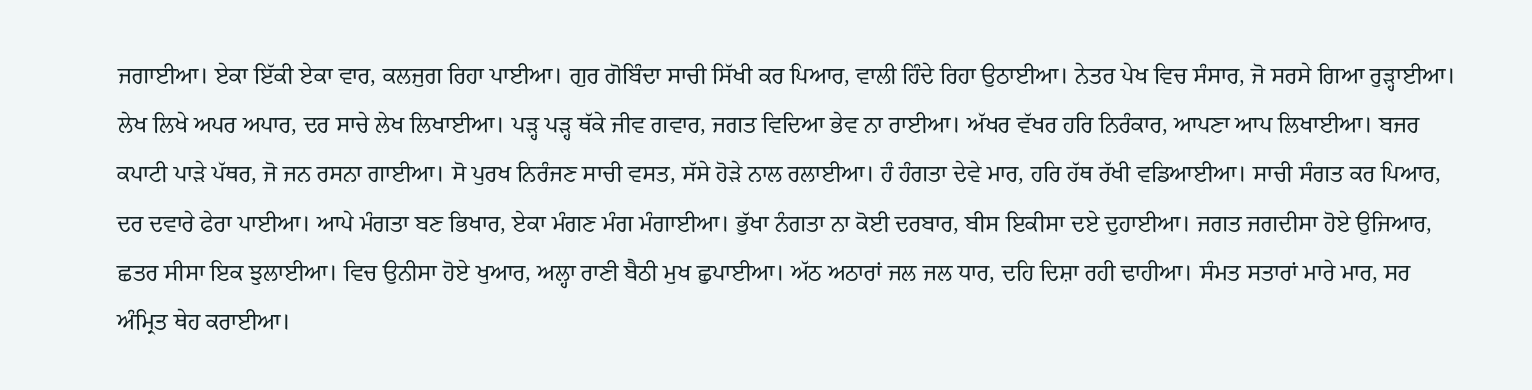ਜਗਾਈਆ। ਏਕਾ ਇੱਕੀ ਏਕਾ ਵਾਰ, ਕਲਜੁਗ ਰਿਹਾ ਪਾਈਆ। ਗੁਰ ਗੋਬਿੰਦਾ ਸਾਚੀ ਸਿੱਖੀ ਕਰ ਪਿਆਰ, ਵਾਲੀ ਹਿੰਦੇ ਰਿਹਾ ਉਠਾਈਆ। ਨੇਤਰ ਪੇਖ ਵਿਚ ਸੰਸਾਰ, ਜੋ ਸਰਸੇ ਗਿਆ ਰੁੜ੍ਹਾਈਆ। ਲੇਖ ਲਿਖੇ ਅਪਰ ਅਪਾਰ, ਦਰ ਸਾਚੇ ਲੇਖ ਲਿਖਾਈਆ। ਪੜ੍ਹ ਪੜ੍ਹ ਥੱਕੇ ਜੀਵ ਗਵਾਰ, ਜਗਤ ਵਿਦਿਆ ਭੇਵ ਨਾ ਰਾਈਆ। ਅੱਖਰ ਵੱਖਰ ਹਰਿ ਨਿਰੰਕਾਰ, ਆਪਣਾ ਆਪ ਲਿਖਾਈਆ। ਬਜਰ ਕਪਾਟੀ ਪਾੜੇ ਪੱਥਰ, ਜੋ ਜਨ ਰਸਨਾ ਗਾਈਆ। ਸੋ ਪੁਰਖ ਨਿਰੰਜਣ ਸਾਚੀ ਵਸਤ, ਸੱਸੇ ਹੋੜੇ ਨਾਲ ਰਲਾਈਆ। ਹੰ ਹੰਗਤਾ ਦੇਵੇ ਮਾਰ, ਹਰਿ ਹੱਥ ਰੱਖੀ ਵਡਿਆਈਆ। ਸਾਚੀ ਸੰਗਤ ਕਰ ਪਿਆਰ, ਦਰ ਦਵਾਰੇ ਫੇਰਾ ਪਾਈਆ। ਆਪੇ ਮੰਗਤਾ ਬਣ ਭਿਖਾਰ, ਏਕਾ ਮੰਗਣ ਮੰਗ ਮੰਗਾਈਆ। ਭੁੱਖਾ ਨੰਗਤਾ ਨਾ ਕੋਈ ਦਰਬਾਰ, ਬੀਸ ਇਕੀਸਾ ਦਏ ਦੁਹਾਈਆ। ਜਗਤ ਜਗਦੀਸਾ ਹੋਏ ਉਜਿਆਰ, ਛਤਰ ਸੀਸਾ ਇਕ ਝੁਲਾਈਆ। ਵਿਚ ਉਨੀਸਾ ਹੋਏ ਖੁਆਰ, ਅਲ੍ਹਾ ਰਾਣੀ ਬੈਠੀ ਮੁਖ ਛੁਪਾਈਆ। ਅੱਠ ਅਠਾਰਾਂ ਜਲ ਜਲ ਧਾਰ, ਦਹਿ ਦਿਸ਼ਾ ਰਹੀ ਢਾਹੀਆ। ਸੰਮਤ ਸਤਾਰਾਂ ਮਾਰੇ ਮਾਰ, ਸਰ ਅੰਮ੍ਰਿਤ ਥੇਹ ਕਰਾਈਆ।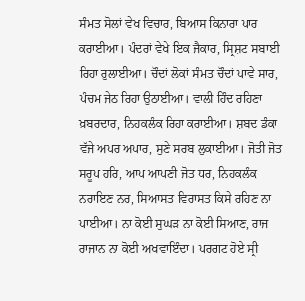ਸੰਮਤ ਸੋਲਾਂ ਵੇਖ ਵਿਚਾਰ, ਬਿਆਸ ਕਿਨਾਰਾ ਪਾਰ ਕਰਾਈਆ। ਪੰਦਰਾਂ ਵੇਖੇ ਇਕ ਜੈਕਾਰ, ਸ੍ਰਿਸ਼ਟ ਸਬਾਈ ਰਿਹਾ ਰੁਲਾਈਆ। ਚੌਦਾਂ ਲੋਕਾਂ ਸੰਮਤ ਚੌਦਾਂ ਪਾਵੇ ਸਾਰ, ਪੰਚਮ ਜੇਠ ਰਿਹਾ ਉਠਾਈਆ। ਵਾਲੀ ਹਿੰਦ ਰਹਿਣਾ ਖ਼ਬਰਦਾਰ, ਨਿਹਕਲੰਕ ਰਿਹਾ ਕਰਾਈਆ। ਸ਼ਬਦ ਡੰਕਾ ਵੱਜੇ ਅਪਰ ਅਪਾਰ, ਸੁਣੇ ਸਰਬ ਲੁਕਾਈਆ। ਜੋਤੀ ਜੋਤ ਸਰੂਪ ਹਰਿ, ਆਪ ਆਪਣੀ ਜੋਤ ਧਰ, ਨਿਹਕਲੰਕ ਨਰਾਇਣ ਨਰ, ਸਿਆਸਤ ਵਿਰਾਸਤ ਕਿਸੇ ਰਹਿਣ ਨਾ ਪਾਈਆ। ਨਾ ਕੋਈ ਸੁਘੜ ਨਾ ਕੋਈ ਸਿਆਣ, ਰਾਜ ਰਾਜਾਨ ਨਾ ਕੋਈ ਅਖਵਾਇੰਦਾ। ਪਰਗਟ ਹੋਏ ਸ੍ਰੀ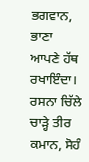ਭਗਵਾਨ, ਭਾਣਾ ਆਪਣੇ ਹੱਥ ਰਖਾਇੰਦਾ। ਰਸਨਾ ਚਿੱਲੇ ਚਾੜ੍ਹੇ ਤੀਰ ਕਮਾਨ, ਸੋਹੰ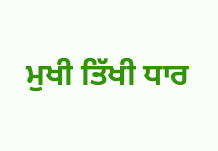ਮੁਖੀ ਤਿੱਖੀ ਧਾਰ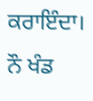ਕਰਾਇੰਦਾ। ਨੌ ਖੰਡ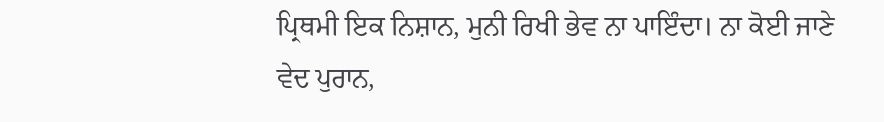ਪ੍ਰਿਥਮੀ ਇਕ ਨਿਸ਼ਾਨ, ਮੁਨੀ ਰਿਖੀ ਭੇਵ ਨਾ ਪਾਇੰਦਾ। ਨਾ ਕੋਈ ਜਾਣੇ ਵੇਦ ਪੁਰਾਨ,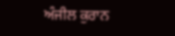ਅੰਜੀਲ ਕੁਰਾਨ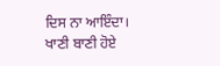ਦਿਸ ਨਾ ਆਇੰਦਾ। ਖਾਣੀ ਬਾਣੀ ਹੋਏ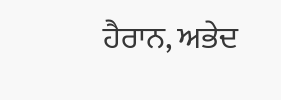ਹੈਰਾਨ, ਅਭੇਦ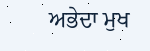ਅਭੇਦਾ ਮੁਖ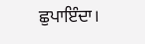ਛੁਪਾਇੰਦਾ।